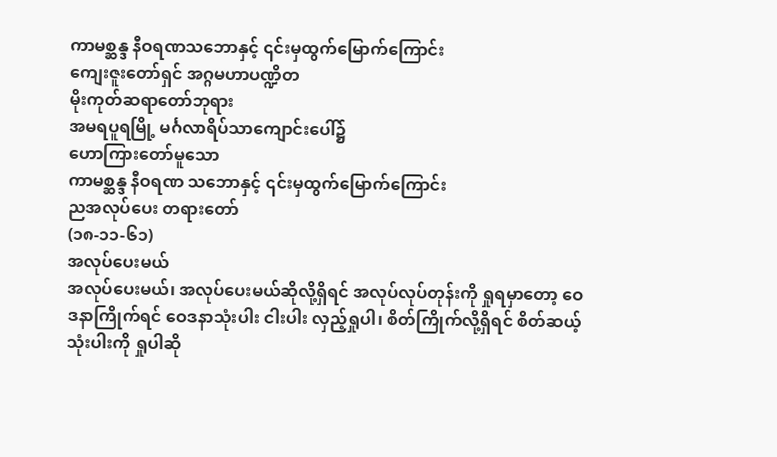ကာမစ္ဆန္ဒ နီဝရဏသဘောနှင့် ၎င်းမှထွက်မြောက်ကြောင်း
ကျေးဇူးတော်ရှင် အဂ္ဂမဟာပဏ္ဍိတ
မိုးကုတ်ဆရာတော်ဘုရား
အမရပူရမြို့ မင်္ဂလာရိပ်သာကျောင်းပေါ်၌
ဟောကြားတော်မူသော
ကာမစ္ဆန္ဒ နီဝရဏ သဘောနှင့် ၎င်းမှထွက်မြောက်ကြောင်း
ညအလုပ်ပေး တရားတော်
(၁၈-၁၁-၆၁)
အလုပ်ပေးမယ်
အလုပ်ပေးမယ်၊ အလုပ်ပေးမယ်ဆိုလို့ရှိရင် အလုပ်လုပ်တုန်းကို ရှုရမှာတော့ ဝေဒနာကြိုက်ရင် ဝေဒနာသုံးပါး ငါးပါး လှည့်ရှုပါ၊ စိတ်ကြိုက်လို့ရှိရင် စိတ်ဆယ့်သုံးပါးကို ရှုပါဆို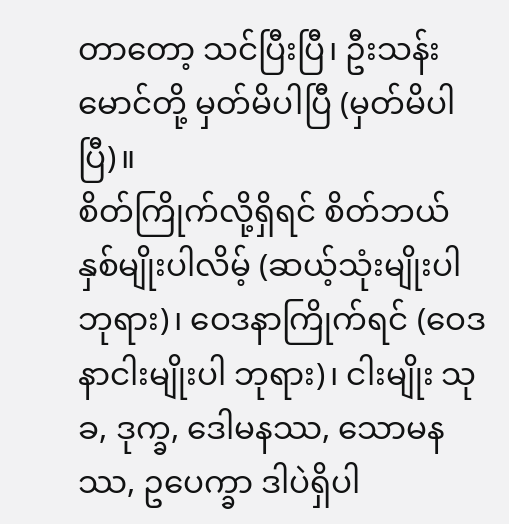တာတော့ သင်ပြီးပြီ၊ ဦးသန်းမောင်တို့ မှတ်မိပါပြီ (မှတ်မိပါပြီ)။
စိတ်ကြိုက်လို့ရှိရင် စိတ်ဘယ်နှစ်မျိုးပါလိမ့် (ဆယ့်သုံးမျိုးပါ ဘုရား)၊ ဝေဒနာကြိုက်ရင် (ဝေဒနာငါးမျိုးပါ ဘုရား)၊ ငါးမျိုး သုခ, ဒုက္ခ, ဒေါမနဿ, သောမနဿ, ဥပေက္ခာ ဒါပဲရှိပါ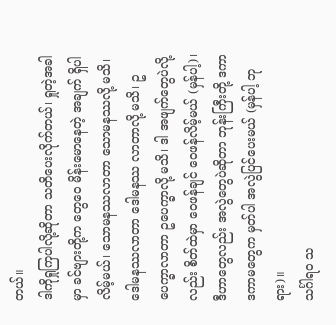တယ်။
ဒါကိုရှုကြပါလို့ဆိုတာ သတိပေးလိုက်တယ်၊ ရှုတဲ့အခါမှာ ခင်ဗျားတို့က တွေဝေ မိန်းမောနေတဲ့ အချက် ရှိပါ လိမ့်မယ်၊ သောမနဿလာတာ သောမနဿလို့ မသိ၊ ဒေါမနဿလာတာ ဒေါမနဿ လာတာလို့ မသိ၊ ဥပေက္ခာလာတာ ဥပေက္ခာလို့ မသိ၊ ဒါ အဖျက်တွေပဲလို့လည်း စိတ်ထဲမှာ ဝေဖန်ချင် ဝေဖန်လိမ့်မယ် (မှန်ပါ့)၊ ဒီဟာတွေလည်း အလွဲတွေပဲဆိုတာ ဘုန်းကြီးတို့ ဒကာ ဒကာမတွေက မှတ်ပါ အလွဲပြင်ပေးမယ် (မှန်ပါ့ ဘုရား)။
သင်္ဂါရဝ သ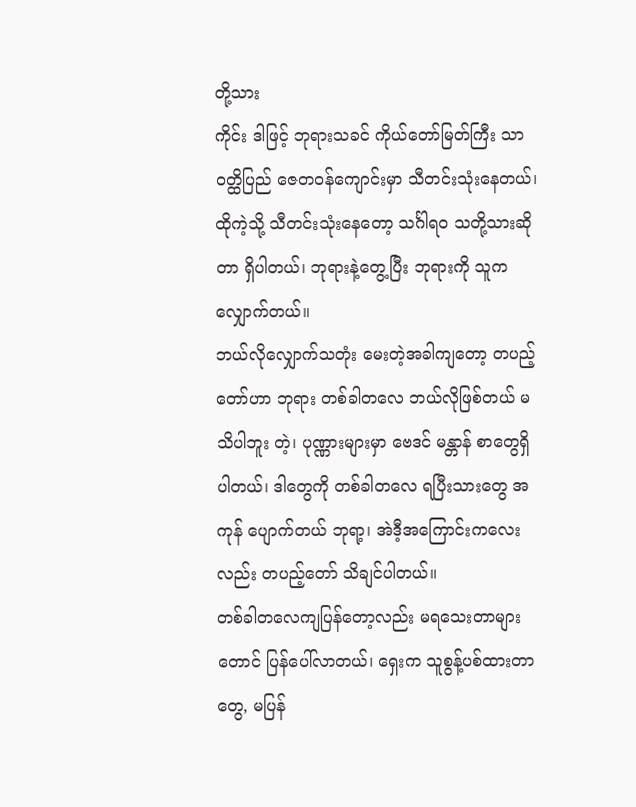တို့သား
ကိုင်း ဒါဖြင့် ဘုရားသခင် ကိုယ်တော်မြတ်ကြီး သာဝတ္ထိပြည် ဇေတဝန်ကျောင်းမှာ သီတင်းသုံးနေတယ်၊ ထိုကဲ့သို့ သီတင်းသုံးနေတော့ သင်္ဂါရဝ သတို့သားဆိုတာ ရှိပါတယ်၊ ဘုရားနဲ့တွေ့ပြီး ဘုရားကို သူကလျှောက်တယ်။
ဘယ်လိုလျှောက်သတုံး မေးတဲ့အခါကျတော့ တပည့်တော်ဟာ ဘုရား တစ်ခါတလေ ဘယ်လိုဖြစ်တယ် မသိပါဘူး တဲ့၊ ပုဏ္ဏားများမှာ ဗေဒင် မန္တာန် စာတွေရှိပါတယ်၊ ဒါတွေကို တစ်ခါတလေ ရပြီးသားတွေ အကုန် ပျောက်တယ် ဘုရာ့၊ အဲဒီ့အကြောင်းကလေးလည်း တပည့်တော် သိချင်ပါတယ်။
တစ်ခါတလေကျပြန်တော့လည်း မရသေးတာများတောင် ပြန်ပေါ်လာတယ်၊ ရှေးက သူစွန့်ပစ်ထားတာတွေ, မပြန်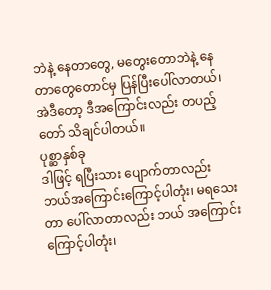ဘဲနဲ့ နေတာတွေ, မတွေးတောဘဲနဲ့ နေတာတွေတောင်မှ ပြန်ပြီးပေါ်လာတယ်၊ အဲဒီတော့ ဒီအကြောင်းလည်း တပည့်တော် သိချင်ပါတယ်။
ပုစ္ဆာနှစ်ခု
ဒါဖြင့် ရပြီးသား ပျောက်တာလည်း ဘယ်အကြောင်းကြောင့်ပါတုံး၊ မရသေးတာ ပေါ်လာတာလည်း ဘယ် အကြောင်းကြောင့်ပါတုံး၊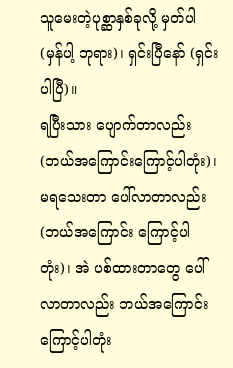သူမေးတဲ့ပုစ္ဆာနှစ်ခုလို့ မှတ်ပါ (မှန်ပါ့ ဘုရား)၊ ရှင်းပြီနော် (ရှင်းပါပြီ)။
ရပြီးသား ပျောက်တာလည်း (ဘယ်အကြောင်းကြောင့်ပါတုံး)၊ မရသေးတာ ပေါ်လာတာလည်း (ဘယ်အကြောင်း ကြောင့်ပါတုံး)၊ အဲ ပစ်ထားတာတွေ ပေါ်လာတာလည်း ဘယ်အကြောင်းကြောင့်ပါတုံး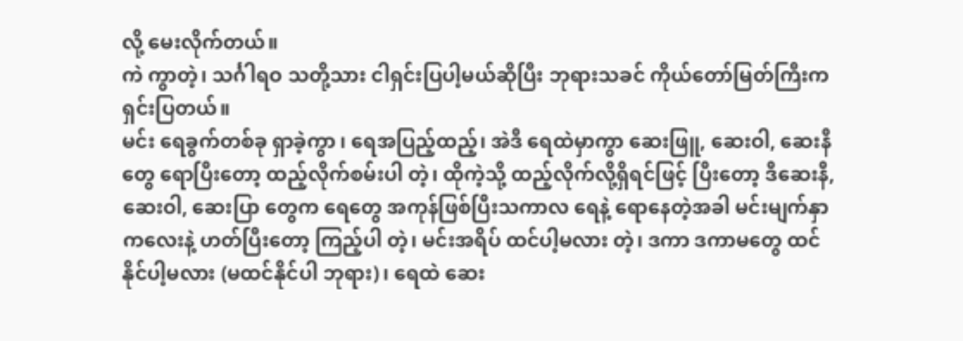လို့ မေးလိုက်တယ်။
ကဲ ကွာတဲ့၊ သင်္ဂါရဝ သတို့သား ငါရှင်းပြပါ့မယ်ဆိုပြီး ဘုရားသခင် ကိုယ်တော်မြတ်ကြီးက ရှင်းပြတယ်။
မင်း ရေခွက်တစ်ခု ရှာခဲ့ကွာ ၊ ရေအပြည့်ထည့်၊ အဲဒီ ရေထဲမှာကွာ ဆေးဖြူ, ဆေးဝါ, ဆေးနီတွေ ရောပြီးတော့ ထည့်လိုက်စမ်းပါ တဲ့၊ ထိုကဲ့သို့ ထည့်လိုက်လို့ရှိရင်ဖြင့် ပြီးတော့ ဒီဆေးနီ, ဆေးဝါ, ဆေးပြာ တွေက ရေတွေ အကုန်ဖြစ်ပြီးသကာလ ရေနဲ့ ရောနေတဲ့အခါ မင်းမျက်နှာကလေးနဲ့ ဟတ်ပြီးတော့ ကြည့်ပါ တဲ့၊ မင်းအရိပ် ထင်ပါ့မလား တဲ့၊ ဒကာ ဒကာမတွေ ထင်နိုင်ပါ့မလား (မထင်နိုင်ပါ ဘုရား)၊ ရေထဲ ဆေး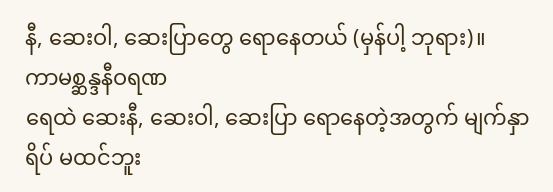နီ, ဆေးဝါ, ဆေးပြာတွေ ရောနေတယ် (မှန်ပါ့ ဘုရား)။
ကာမစ္ဆန္ဒနီဝရဏ
ရေထဲ ဆေးနီ, ဆေးဝါ, ဆေးပြာ ရောနေတဲ့အတွက် မျက်နှာရိပ် မထင်ဘူး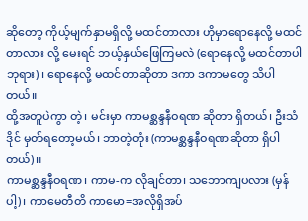ဆိုတော့ ကိုယ့်မျက်နှာမရှိလို့ မထင်တာလား ဟိုမှာရောနေလို့ မထင်တာလား လို့ မေးရင် ဘယ့်နှယ်ဖြေကြမလဲ (ရောနေလို့ မထင်တာပါ ဘုရား)၊ ရောနေလို့ မထင်တာဆိုတာ ဒကာ ဒကာမတွေ သိပါတယ်။
ထို့အတူပဲကွာ တဲ့၊ မင်းမှာ ကာမစ္ဆန္ဒနီဝရဏ ဆိုတာ ရှိတယ်၊ ဦးသံဒိုင် မှတ်ရတော့မယ်၊ ဘာတဲ့တုံး (ကာမစ္ဆန္ဒနီဝရဏဆိုတာ ရှိပါတယ်)။
ကာမစ္ဆန္ဒနီဝရဏ၊ ကာမ-က လိုချင်တာ၊ သဘောကျပလား (မှန်ပါ့)၊ ကာမေတီတိ ကာမော=အလိုရှိအပ်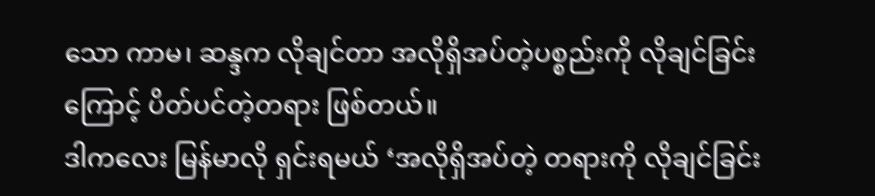သော ကာမ၊ ဆန္ဒက လိုချင်တာ အလိုရှိအပ်တဲ့ပစ္စည်းကို လိုချင်ခြင်းကြောင့် ပိတ်ပင်တဲ့တရား ဖြစ်တယ်။
ဒါကလေး မြန်မာလို ရှင်းရမယ် ‘အလိုရှိအပ်တဲ့ တရားကို လိုချင်ခြင်း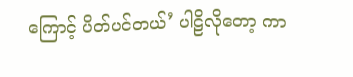ကြောင့် ပိတ်ပင်တယ်’ ပါဠိလိုတော့ ကာ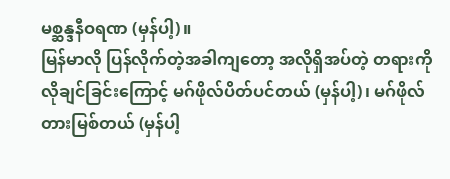မစ္ဆန္ဒနီဝရဏ (မှန်ပါ့)။
မြန်မာလို ပြန်လိုက်တဲ့အခါကျတော့ အလိုရှိအပ်တဲ့ တရားကို လိုချင်ခြင်းကြောင့် မဂ်ဖိုလ်ပိတ်ပင်တယ် (မှန်ပါ့)၊ မဂ်ဖိုလ်တားမြစ်တယ် (မှန်ပါ့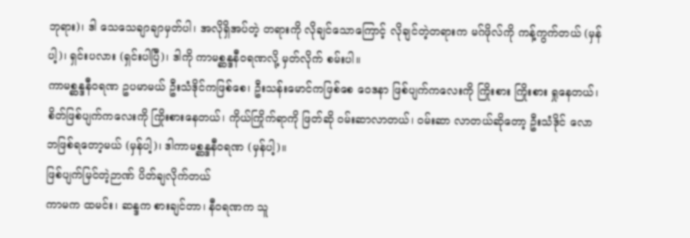ဘုရား)၊ ဒါ သေသေချာချာမှတ်ပါ၊ အလိုရှိအပ်တဲ့ တရားကို လိုချင်သောကြောင့် လိုချင်တဲ့တရားက မဂ်ဖိုလ်ကို ကန့်ကွက်တယ် (မှန်ပါ့)၊ ရှင်းပလား (ရှင်းပါပြီ)၊ ဒါကို ကာမစ္ဆန္ဒနီဝရဏလို့ မှတ်လိုက် စမ်းပါ။
ကာမစ္ဆန္ဒနီဝရဏ ဥပမာမယ် ဦးသံဒိုင်ကဖြစ်စေ၊ ဦးသန်းမောင်ကဖြစ်စေ ဝေဒနာ ဖြစ်ပျက်ကလေးကို ကြိုးစား ကြိုးစား ရှုနေတယ်၊ စိတ်ဖြစ်ပျက်ကလေးကို ကြိုးစားနေတယ်၊ ကိုယ်ကြိုက်ရာကို ဖြတ်ဆို ဝမ်းဆာလာတယ်၊ ဝမ်းဆာ လာတယ်ဆိုတော့ ဦးသံဒိုင် လောဘဖြစ်ရတော့မယ် (မှန်ပါ့)၊ ဒါကာမစ္ဆန္ဒနီဝရဏ (မှန်ပါ့)။
ဖြစ်ပျက်မြင်တဲ့ဉာဏ် ပိတ်ချလိုက်တယ်
ကာမက ထမင်း၊ ဆန္ဒက စားချင်တာ၊ နီဝရဏက သူ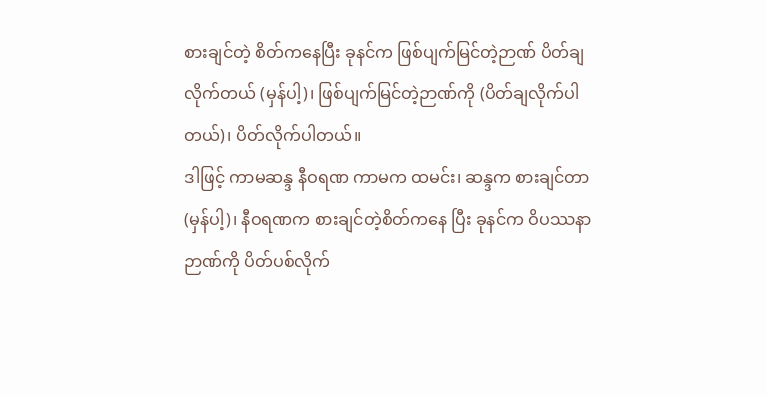စားချင်တဲ့ စိတ်ကနေပြီး ခုနင်က ဖြစ်ပျက်မြင်တဲ့ဉာဏ် ပိတ်ချလိုက်တယ် (မှန်ပါ့)၊ ဖြစ်ပျက်မြင်တဲ့ဉာဏ်ကို (ပိတ်ချလိုက်ပါတယ်)၊ ပိတ်လိုက်ပါတယ်။
ဒါဖြင့် ကာမဆန္ဒ နီဝရဏ ကာမက ထမင်း၊ ဆန္ဒက စားချင်တာ (မှန်ပါ့)၊ နီဝရဏက စားချင်တဲ့စိတ်ကနေ ပြီး ခုနင်က ဝိပဿနာဉာဏ်ကို ပိတ်ပစ်လိုက်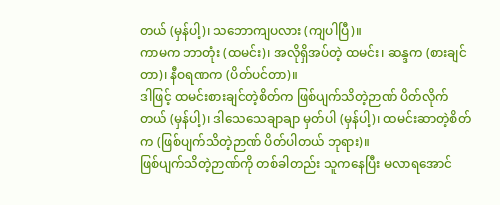တယ် (မှန်ပါ့)၊ သဘောကျပလား (ကျပါပြီ)။
ကာမက ဘာတုံး (ထမင်း)၊ အလိုရှိအပ်တဲ့ ထမင်း၊ ဆန္ဒက (စားချင်တာ)၊ နီဝရဏက (ပိတ်ပင်တာ)။
ဒါဖြင့် ထမင်းစားချင်တဲ့စိတ်က ဖြစ်ပျက်သိတဲ့ဉာဏ် ပိတ်လိုက်တယ် (မှန်ပါ့)၊ ဒါသေသေချာချာ မှတ်ပါ (မှန်ပါ့)၊ ထမင်းဆာတဲ့စိတ်က (ဖြစ်ပျက်သိတဲ့ဉာဏ် ပိတ်ပါတယ် ဘုရား)။
ဖြစ်ပျက်သိတဲ့ဉာဏ်ကို တစ်ခါတည်း သူကနေပြီး မလာရအောင်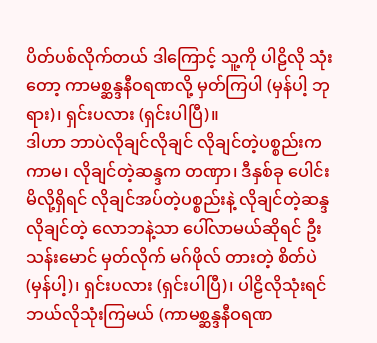ပိတ်ပစ်လိုက်တယ် ဒါကြောင့် သူ့ကို ပါဠိလို သုံးတော့ ကာမစ္ဆန္ဒနီဝရဏလို့ မှတ်ကြပါ (မှန်ပါ့ ဘုရား)၊ ရှင်းပလား (ရှင်းပါပြီ)။
ဒါဟာ ဘာပဲလိုချင်လိုချင် လိုချင်တဲ့ပစ္စည်းက ကာမ၊ လိုချင်တဲ့ဆန္ဒက တဏှာ၊ ဒီနှစ်ခု ပေါင်းမိလို့ရှိရင် လိုချင်အပ်တဲ့ပစ္စည်းနဲ့ လိုချင်တဲ့ဆန္ဒ လိုချင်တဲ့ လောဘနဲ့သာ ပေါ်လာမယ်ဆိုရင် ဦးသန်းမောင် မှတ်လိုက် မဂ်ဖိုလ် တားတဲ့ စိတ်ပဲ (မှန်ပါ့)၊ ရှင်းပလား (ရှင်းပါပြီ)၊ ပါဠိလိုသုံးရင် ဘယ်လိုသုံးကြမယ် (ကာမစ္ဆန္ဒနီဝရဏ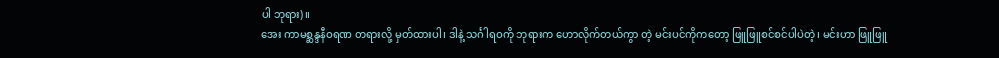ပါ ဘုရား)။
အေး ကာမစ္ဆန္ဒနီဝရဏ တရားလို့ မှတ်ထားပါ၊ ဒါနဲ့ သင်္ဂါရဝကို ဘုရားက ဟောလိုက်တယ်ကွာ တဲ့ မင်းပင်ကိုကတော့ ဖြူဖြူစင်စင်ပါပဲတဲ့၊ မင်းဟာ ဖြူဖြူ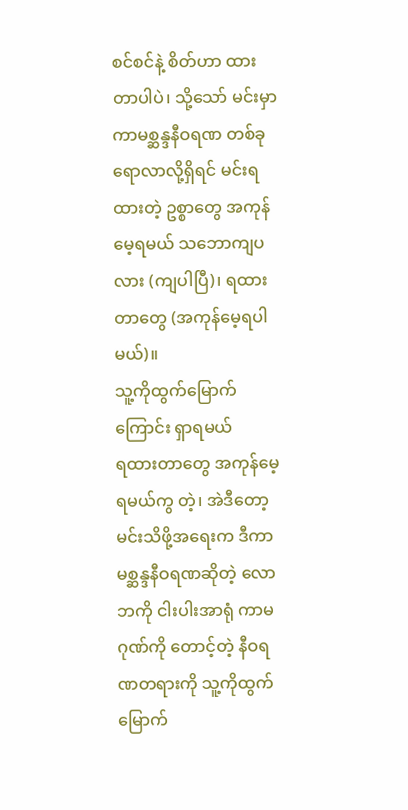စင်စင်နဲ့ စိတ်ဟာ ထားတာပါပဲ၊ သို့သော် မင်းမှာ ကာမစ္ဆန္ဒနီဝရဏ တစ်ခုရောလာလို့ရှိရင် မင်းရထားတဲ့ ဥစ္စာတွေ အကုန်မေ့ရမယ် သဘောကျပလား (ကျပါပြီ)၊ ရထားတာတွေ (အကုန်မေ့ရပါမယ်)။
သူ့ကိုထွက်မြောက်ကြောင်း ရှာရမယ်
ရထားတာတွေ အကုန်မေ့ရမယ်ကွ တဲ့၊ အဲဒီတော့ မင်းသိဖို့အရေးက ဒီကာမစ္ဆန္ဒနီဝရဏဆိုတဲ့ လောဘကို ငါးပါးအာရုံ ကာမဂုဏ်ကို တောင့်တဲ့ နီဝရဏတရားကို သူ့ကိုထွက်မြောက်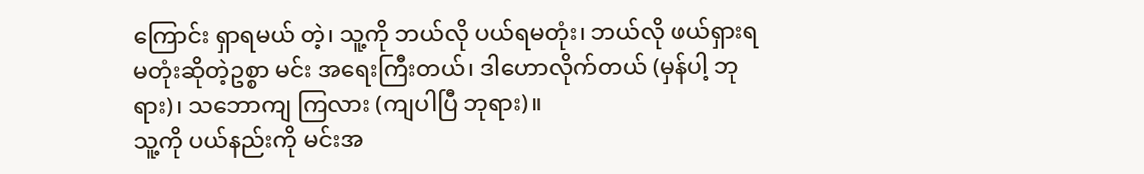ကြောင်း ရှာရမယ် တဲ့၊ သူ့ကို ဘယ်လို ပယ်ရမတုံး၊ ဘယ်လို ဖယ်ရှားရမတုံးဆိုတဲ့ဥစ္စာ မင်း အရေးကြီးတယ်၊ ဒါဟောလိုက်တယ် (မှန်ပါ့ ဘုရား)၊ သဘောကျ ကြလား (ကျပါပြီ ဘုရား)။
သူ့ကို ပယ်နည်းကို မင်းအ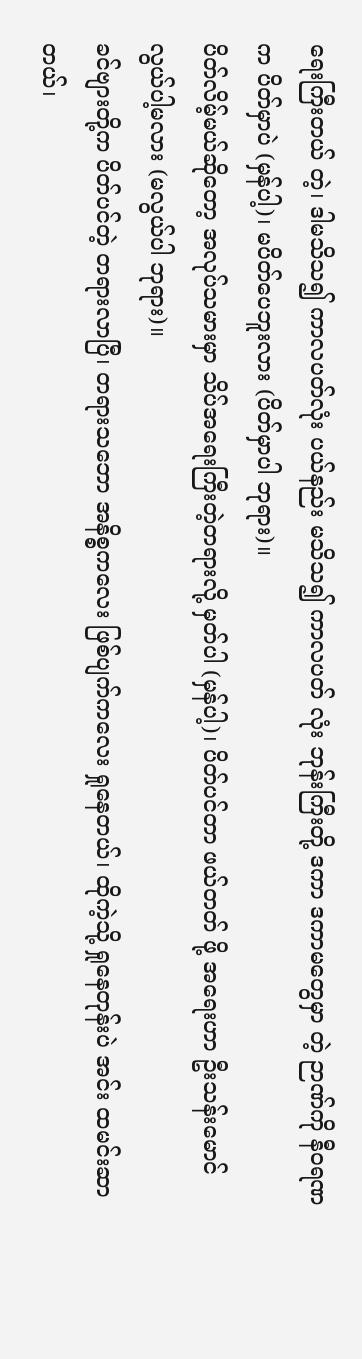ရေးကြီးတယ် တဲ့၊ ဒါမသိသ၍ ကာလပတ်လုံး ပယ်နည်း မသိသ၍ ကာလပတ် လုံး ဘုန်းကြီးတို့ ဒကာ ဒကာမတွေမှာ တဲ့ ဉာဏ်ကို နီဝရဏက ပိတ်မှာပဲ (မှန်ပါ့)၊ မပိတ်ပေဘူးလား (ပိတ်မှာပါ ဘုရား)။
ပိတ်လိမ့်မယ်ဆိုတော့ အလုပ်သမားမှာ သိပ်အရေးကြီးတဲ့တရားလို့ မှတ်ပါ (မှန်ပါ့)၊ ပိတ်ပင်တာ ဖယ်တတ် ဖို့ အရေးဟာ ဦးသန်းမောင် လွယ်ပါ့မလား (မလွယ်ပါ ဘုရား)။
ခင်ဗျားတို့က ပိတ်ပင်တဲ့ တရားလာပြီ၊ တရားသဘော အနိစ္စကလေး ဖြစ်ပျက်ကလေး ရှုနေတယ်၊ ထိုကဲ့သို့ ရှုနေတုန်းပဲ အင်း ထမင်းဆာတယ်၊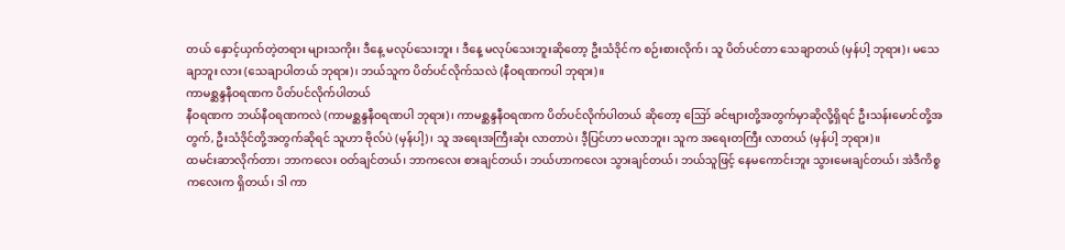တယ် နှောင့်ယှက်တဲ့တရား များသကိုး၊ ဒီနေ့ မလုပ်သေးဘူး ၊ ဒီနေ့ မလုပ်သေးဘူးဆိုတော့ ဦးသံဒိုင်က စဉ်းစားလိုက်၊ သူ ပိတ်ပင်တာ သေချာတယ် (မှန်ပါ့ ဘုရား)၊ မသေချာဘူး လား (သေချာပါတယ် ဘုရား)၊ ဘယ်သူက ပိတ်ပင်လိုက်သလဲ (နီဝရဏကပါ ဘုရား)။
ကာမစ္ဆန္ဒနီဝရဏက ပိတ်ပင်လိုက်ပါတယ်
နီဝရဏက ဘယ်နီဝရဏကလဲ (ကာမစ္ဆန္ဒနီဝရဏပါ ဘုရား)၊ ကာမစ္ဆန္ဒနီဝရဏက ပိတ်ပင်လိုက်ပါတယ် ဆိုတော့ ဪ ခင်ဗျားတို့အတွက်မှာဆိုလို့ရှိရင် ဦးသန်းမောင်တို့အတွက်, ဦးသံဒိုင်တို့အတွက်ဆိုရင် သူဟာ ဗိုလ်ပဲ (မှန်ပါ့)၊ သူ အရေးအကြီးဆုံး လာတာပဲ၊ ဒီ့ပြင်ဟာ မလာဘူး၊ သူက အရေးတကြီး လာတယ် (မှန်ပါ့ ဘုရား)။
ထမင်းဆာလိုက်တာ၊ ဘာကလေး ဝတ်ချင်တယ်၊ ဘာကလေး စားချင်တယ်၊ ဘယ်ဟာကလေး သွားချင်တယ်၊ ဘယ်သူဖြင့် နေမကောင်းဘူး သွားမေးချင်တယ်၊ အဲဒီကိစ္စကလေးက ရှိတယ်၊ ဒါ ကာ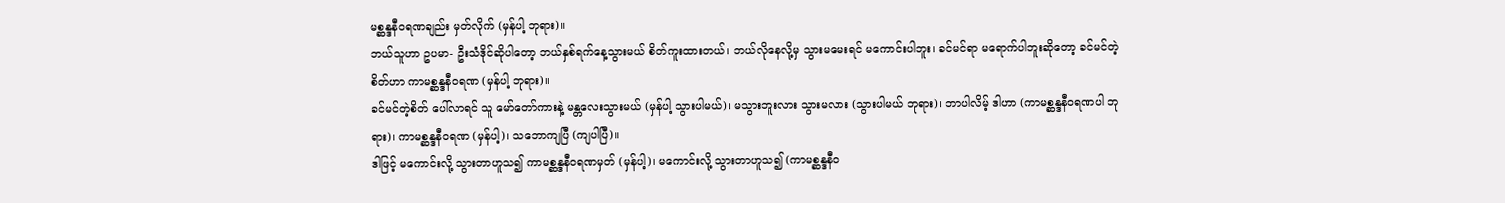မစ္ဆန္ဒနီဝရဏချည်း မှတ်လိုက် (မှန်ပါ့ ဘုရား)။
ဘယ်သူဟာ ဥပမာ- ဦးသံဒိုင်ဆိုပါတော့ ဘယ်နှစ်ရက်နေ့သွားမယ် စိတ်ကူးထားတယ်၊ ဘယ်လိုနေလို့မှ သွားမမေးရင် မကောင်းပါဘူး၊ ခင်မင်ရာ မရောက်ပါဘူးဆိုတော့ ခင်မင်တဲ့စိတ်ဟာ ကာမစ္ဆန္ဒနီဝရဏ (မှန်ပါ့ ဘုရား)။
ခင်မင်တဲ့စိတ် ပေါ်လာရင် သူ မော်တော်ကားနဲ့ မန္တလေးသွားမယ် (မှန်ပါ့ သွားပါမယ်)၊ မသွားဘူးလား သွားမလား (သွားပါမယ် ဘုရား)၊ ဘာပါလိမ့် ဒါဟာ (ကာမစ္ဆန္ဒနီဝရဏပါ ဘုရား)၊ ကာမစ္ဆန္ဒနီဝရဏ (မှန်ပါ့)၊ သဘောကျပြီ (ကျပါပြီ)။
ဒါဖြင့် မကောင်းလို့ သွားတာဟူသ၍ ကာမစ္ဆန္ဒနီဝရဏမှတ် (မှန်ပါ့)၊ မကောင်းလို့ သွားတာဟူသ၍ (ကာမစ္ဆန္ဒနီဝ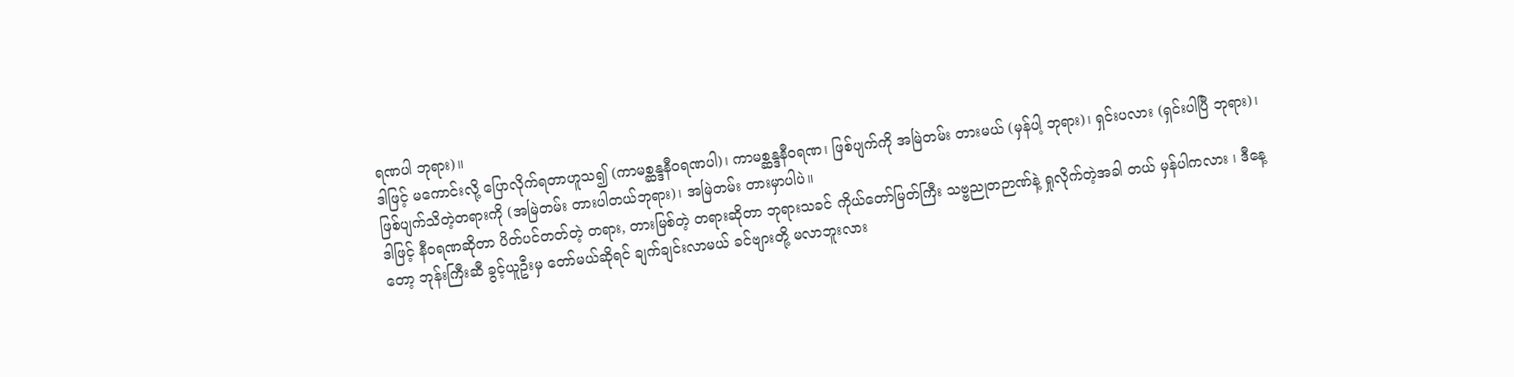ရဏပါ ဘုရား)။
ဒါဖြင့် မကောင်းလို့ ပြောလိုက်ရတာဟူသ၍ (ကာမစ္ဆန္ဒနီဝရဏပါ)၊ ကာမစ္ဆန္ဒနီဝရဏ၊ ဖြစ်ပျက်ကို အမြဲတမ်း တားမယ် (မှန်ပါ့ ဘုရား)၊ ရှင်းပလား (ရှင်းပါပြီ ဘုရား)၊ ဖြစ်ပျက်သိတဲ့တရားကို (အမြဲတမ်း တားပါတယ်ဘုရား)၊ အမြဲတမ်း တားမှာပါပဲ။
ဒါဖြင့် နီဝရဏဆိုတာ ပိတ်ပင်တတ်တဲ့ တရား, တားမြစ်တဲ့ တရားဆိုတာ ဘုရားသခင် ကိုယ်တော်မြတ်ကြီး သဗ္ဗညုတဉာဏ်နဲ့ ရှုလိုက်တဲ့အခါ တယ် မှန်ပါကလား ၊ ဒီနေ့တော့ ဘုန်းကြီးဆီ ခွင့်ယူဦးမှ တော်မယ်ဆိုရင် ချက်ချင်းလာမယ် ခင်ဗျားတို့ မလာဘူးလား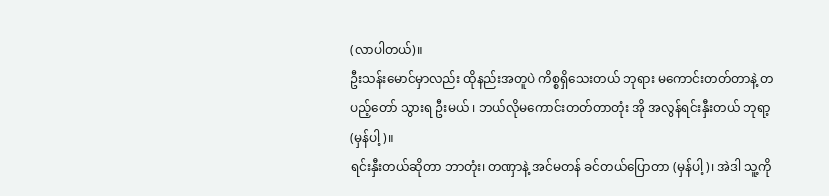(လာပါတယ်)။
ဦးသန်းမောင်မှာလည်း ထိုနည်းအတူပဲ ကိစ္စရှိသေးတယ် ဘုရား မကောင်းတတ်တာနဲ့ တပည့်တော် သွားရ ဦးမယ် ၊ ဘယ်လိုမကောင်းတတ်တာတုံး အို အလွန်ရင်းနှီးတယ် ဘုရာ့ (မှန်ပါ့)။
ရင်းနှီးတယ်ဆိုတာ ဘာတုံး၊ တဏှာနဲ့ အင်မတန် ခင်တယ်ပြောတာ (မှန်ပါ့)၊ အဲဒါ သူ့ကို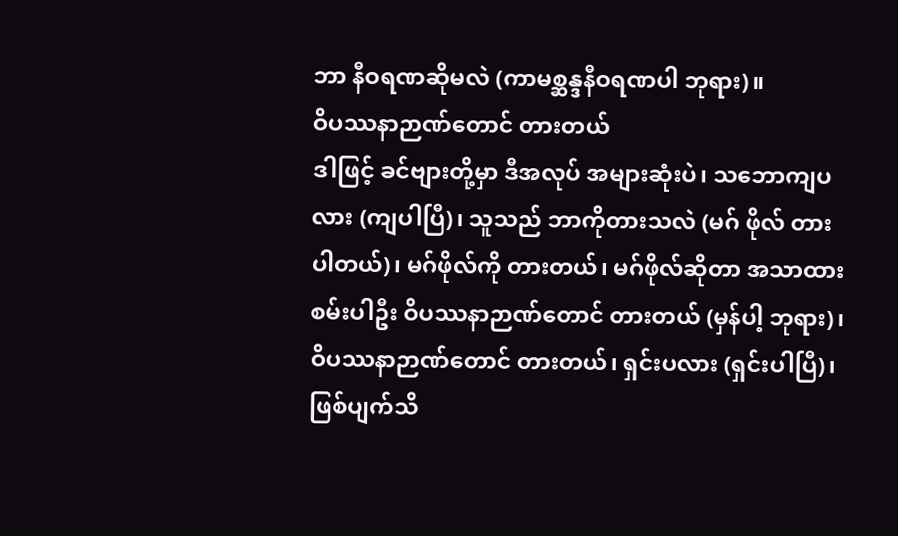ဘာ နီဝရဏဆိုမလဲ (ကာမစ္ဆန္ဒနီဝရဏပါ ဘုရား)။
ဝိပဿနာဉာဏ်တောင် တားတယ်
ဒါဖြင့် ခင်ဗျားတို့မှာ ဒီအလုပ် အများဆုံးပဲ၊ သဘောကျပလား (ကျပါပြီ)၊ သူသည် ဘာကိုတားသလဲ (မဂ် ဖိုလ် တားပါတယ်)၊ မဂ်ဖိုလ်ကို တားတယ်၊ မဂ်ဖိုလ်ဆိုတာ အသာထားစမ်းပါဦး ဝိပဿနာဉာဏ်တောင် တားတယ် (မှန်ပါ့ ဘုရား)၊ ဝိပဿနာဉာဏ်တောင် တားတယ်၊ ရှင်းပလား (ရှင်းပါပြီ)၊ ဖြစ်ပျက်သိ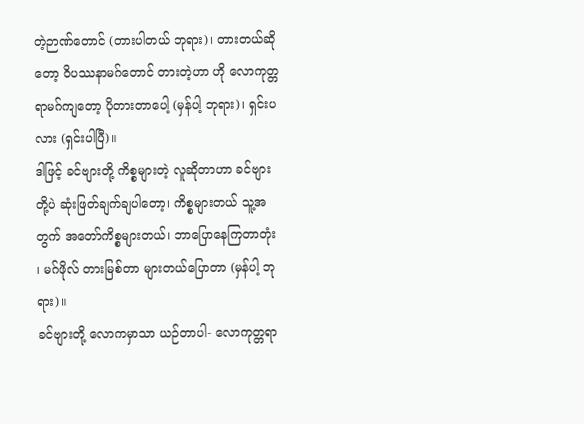တဲ့ဉာဏ်တောင် (တားပါတယ် ဘုရား)၊ တားတယ်ဆိုတော့ ဝိပဿနာမဂ်တောင် တားတဲ့ဟာ ဟို လောကုတ္တရာမဂ်ကျတော့ ပိုတားတာပေါ့ (မှန်ပါ့ ဘုရား)၊ ရှင်းပလား (ရှင်းပါပြီ)။
ဒါဖြင့် ခင်ဗျားတို့ ကိစ္စများတဲ့ လူဆိုတာဟာ ခင်ဗျားတို့ပဲ ဆုံးဖြတ်ချက်ချပါတော့၊ ကိစ္စများတယ် သူ့အတွက် အတော်ကိစ္စများတယ်၊ ဘာပြောနေကြတာတုံး ၊ မဂ်ဖိုလ် တားမြစ်တာ များတယ်ပြောတာ (မှန်ပါ့ ဘုရား)။
ခင်ဗျားတို့ လောကမှာသာ ယဉ်တာပါ- လောကုတ္တရာ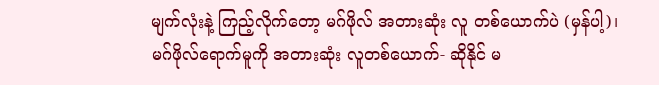မျက်လုံးနဲ့ ကြည့်လိုက်တော့ မဂ်ဖိုလ် အတားဆုံး လူ တစ်ယောက်ပဲ (မှန်ပါ့)၊ မဂ်ဖိုလ်ရောက်မူကို အတားဆုံး လူတစ်ယောက်- ဆိုနိုင် မ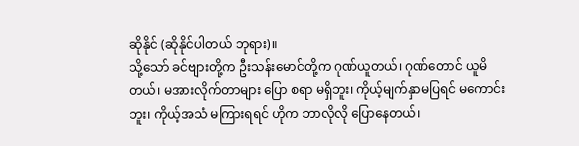ဆိုနိုင် (ဆိုနိုင်ပါတယ် ဘုရား)။
သို့သော် ခင်ဗျားတို့က ဦးသန်းမောင်တို့က ဂုဏ်ယူတယ်၊ ဂုဏ်တောင် ယူမိတယ်၊ မအားလိုက်တာများ ပြော စရာ မရှိဘူး၊ ကိုယ့်မျက်နှာမပြရင် မကောင်းဘူး၊ ကိုယ့်အသံ မကြားရရင် ဟိုက ဘာလိုလို ပြောနေတယ်၊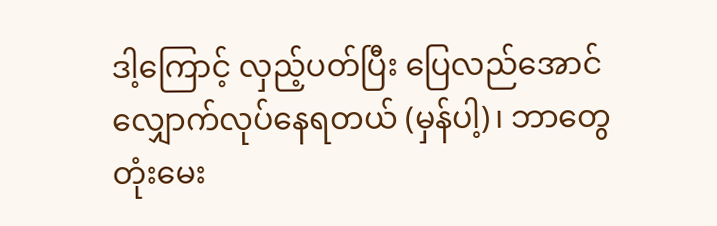ဒါ့ကြောင့် လှည့်ပတ်ပြီး ပြေလည်အောင် လျှောက်လုပ်နေရတယ် (မှန်ပါ့)၊ ဘာတွေတုံးမေး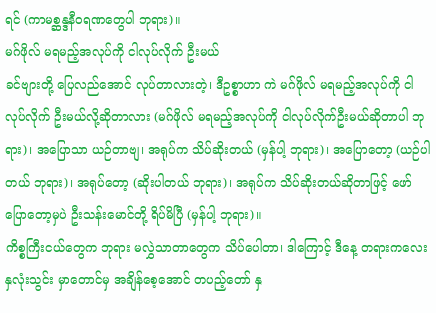ရင် (ကာမစ္ဆန္ဒနီဝရဏတွေပါ ဘုရား)။
မဂ်ဖိုလ် မရမည့်အလုပ်ကို ငါလုပ်လိုက် ဦးမယ်
ခင်ဗျားတို့ ပြေလည်အောင် လုပ်တာလားတဲ့၊ ဒီဥစ္စာဟာ ကဲ မဂ်ဖိုလ် မရမည့်အလုပ်ကို ငါလုပ်လိုက် ဦးမယ်လို့ဆိုတာလား (မဂ်ဖိုလ် မရမည့်အလုပ်ကို ငါလုပ်လိုက်ဦးမယ်ဆိုတာပါ ဘုရား)၊ အပြောသာ ယဉ်တာဗျ၊ အရုပ်က သိပ်ဆိုးတယ် (မှန်ပါ့ ဘုရား)၊ အပြောတော့ (ယဉ်ပါတယ် ဘုရား)၊ အရုပ်တော့ (ဆိုးပါတယ် ဘုရား)၊ အရုပ်က သိပ်ဆိုးတယ်ဆိုတာဖြင့် ဖော်ပြောတော့မှပဲ ဦးသန်းမောင်တို့ ရိပ်မိပြီ (မှန်ပါ့ ဘုရား)။
ကိစ္စကြီးငယ်တွေက ဘုရား မလွှဲသာတာတွေက သိပ်ပေါတာ၊ ဒါကြောင့် ဒီနေ့ တရားကလေး နှလုံးသွင်း မှာတောင်မှ အချိန်စေ့အောင် တပည့်တော် နှ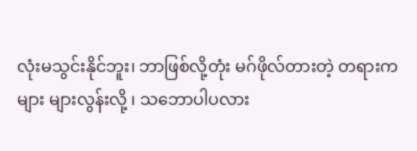လုံးမသွင်းနိုင်ဘူး၊ ဘာဖြစ်လို့တုံး မဂ်ဖိုလ်တားတဲ့ တရားကများ များလွန်းလို့ ၊ သဘောပါပလား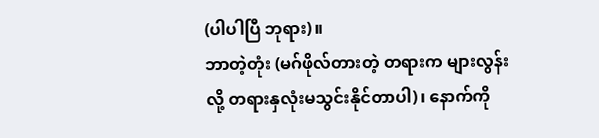(ပါပါပြီ ဘုရား)။
ဘာတဲ့တုံး (မဂ်ဖိုလ်တားတဲ့ တရားက များလွန်းလို့ တရားနှလုံးမသွင်းနိုင်တာပါ)၊ နောက်ကို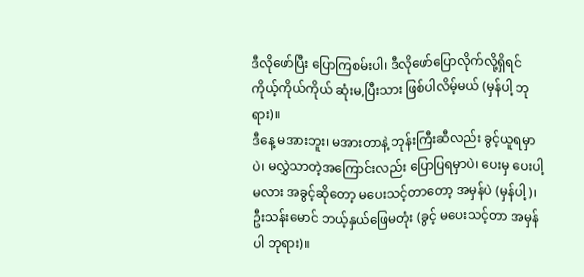ဒီလိုဖော်ပြီး ပြောကြစမ်းပါ၊ ဒီလိုဖော်ပြောလိုက်လို့ရှိရင် ကိုယ့်ကိုယ်ကိုယ် ဆုံးမ,ပြီးသား ဖြစ်ပါလိမ့်မယ် (မှန်ပါ့ ဘုရား)။
ဒီနေ့ မအားဘူး၊ မအားတာနဲ့ ဘုန်းကြီးဆီလည်း ခွင့်ယူရမှာပဲ၊ မလွှဲသာတဲ့အကြောင်းလည်း ပြောပြရမှာပဲ၊ ပေးမှ ပေးပါ့မလား အခွင့်ဆိုတော့ မပေးသင့်တာတော့ အမှန်ပဲ (မှန်ပါ့)၊ ဦးသန်းမောင် ဘယ့်နှယ်ဖြေမတုံး (ခွင့် မပေးသင့်တာ အမှန်ပါ ဘုရား)။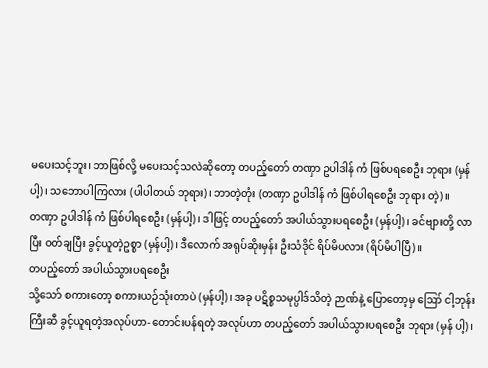မပေးသင့်ဘူး၊ ဘာဖြစ်လို့ မပေးသင့်သလဲဆိုတော့ တပည့်တော် တဏှာ ဥပါဒါန် ကံ ဖြစ်ပရစေဦး ဘုရား (မှန်ပါ့)၊ သဘောပါကြလား (ပါပါတယ် ဘုရား)၊ ဘာတဲ့တုံး (တဏှာ ဥပါဒါန် ကံ ဖြစ်ပါရစေဦး ဘုရား တဲ့)။
တဏှာ ဥပါဒါန် ကံ ဖြစ်ပါရစေဦး (မှန်ပါ့)၊ ဒါဖြင့် တပည့်တော် အပါယ်သွားပရစေဦး (မှန်ပါ့)၊ ခင်ဗျားတို့ လာပြီး ဝတ်ချပြီး ခွင့်ယူတဲ့ဥစ္စာ (မှန်ပါ့)၊ ဒီလောက် အရုပ်ဆိုးမှန်း ဦးသံဒိုင် ရိပ်မိပလား (ရိပ်မိပါပြီ)။
တပည့်တော် အပါယ်သွားပရစေဦး
သို့သော် စကားတော့ စကားယဉ်သုံးတာပဲ (မှန်ပါ့)၊ အခု ပဋိစ္စသမုပ္ပါဒ်သိတဲ့ ဉာဏ်နဲ့ ပြောတော့မှ ဪ ငါ့ဘုန်းကြီးဆီ ခွင့်ယူရတဲ့အလုပ်ဟာ- တောင်းပန်ရတဲ့ အလုပ်ဟာ တပည့်တော် အပါယ်သွားပရစေဦး ဘုရား (မှန် ပါ့)၊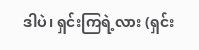ဒါပဲ၊ ရှင်းကြရဲ့လား (ရှင်း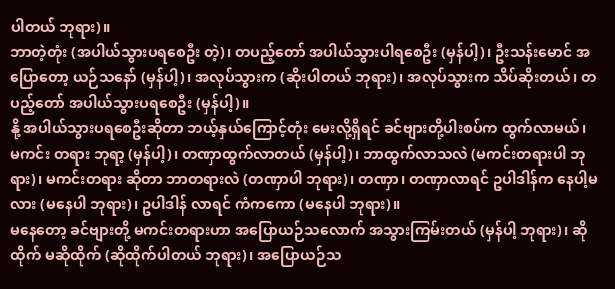ပါတယ် ဘုရား)။
ဘာတဲ့တုံး (အပါယ်သွားပရစေဦး တဲ့)၊ တပည့်တော် အပါယ်သွားပါရစေဦး (မှန်ပါ့)၊ ဦးသန်းမောင် အပြောတော့ ယဉ်သနော် (မှန်ပါ့)၊ အလုပ်သွားက (ဆိုးပါတယ် ဘုရား)၊ အလုပ်သွားက သိပ်ဆိုးတယ်၊ တပည့်တော် အပါယ်သွားပရစေဦး (မှန်ပါ့)။
နို့ အပါယ်သွားပရစေဦးဆိုတာ ဘယ့်နှယ်ကြောင့်တုံး မေးလို့ရှိရင် ခင်ဗျားတို့ပါးစပ်က ထွက်လာမယ်၊ မကင်း တရား ဘုရာ့ (မှန်ပါ့)၊ တဏှာထွက်လာတယ် (မှန်ပါ့)၊ ဘာထွက်လာသလဲ (မကင်းတရားပါ ဘုရား)၊ မကင်းတရား ဆိုတာ ဘာတရားလဲ (တဏှာပါ ဘုရား)၊ တဏှာ၊ တဏှာလာရင် ဥပါဒါန်က နေပါ့မလား (မနေပါ ဘုရား)၊ ဥပါဒါန် လာရင် ကံကကော (မနေပါ ဘုရား)။
မနေတော့ ခင်ဗျားတို့ မကင်းတရားဟာ အပြောယဉ်သလောက် အသွားကြမ်းတယ် (မှန်ပါ့ ဘုရား)၊ ဆိုထိုက် မဆိုထိုက် (ဆိုထိုက်ပါတယ် ဘုရား)၊ အပြောယဉ်သ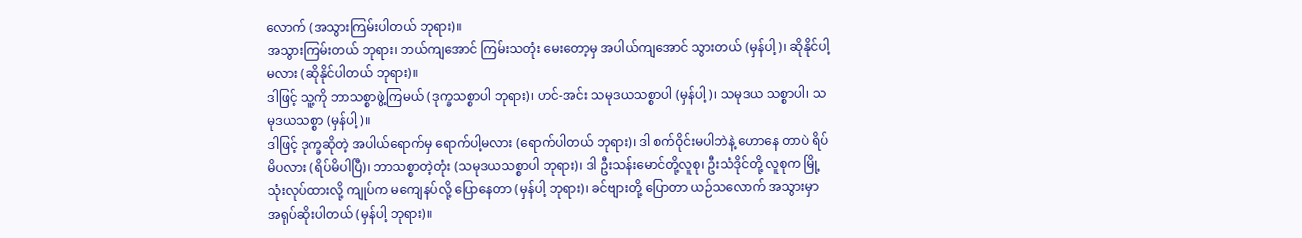လောက် (အသွားကြမ်းပါတယ် ဘုရား)။
အသွားကြမ်းတယ် ဘုရား၊ ဘယ်ကျအောင် ကြမ်းသတုံး မေးတော့မှ အပါယ်ကျအောင် သွားတယ် (မှန်ပါ့)၊ ဆိုနိုင်ပါ့မလား (ဆိုနိုင်ပါတယ် ဘုရား)။
ဒါဖြင့် သူ့ကို ဘာသစ္စာဖွဲ့ကြမယ် (ဒုက္ခသစ္စာပါ ဘုရား)၊ ဟင်-အင်း သမုဒယသစ္စာပါ (မှန်ပါ့)၊ သမုဒယ သစ္စာပါ၊ သမုဒယသစ္စာ (မှန်ပါ့)။
ဒါဖြင့် ဒုက္ခဆိုတဲ့ အပါယ်ရောက်မှ ရောက်ပါ့မလား (ရောက်ပါတယ် ဘုရား)၊ ဒါ စက်ဝိုင်းမပါဘဲနဲ့ ဟောနေ တာပဲ ရိပ်မိပလား (ရိပ်မိပါပြီ)၊ ဘာသစ္စာတဲ့တုံး (သမုဒယသစ္စာပါ ဘုရား)၊ ဒါ ဦးသန်းမောင်တို့လူစု၊ ဦးသံဒိုင်တို့ လူစုက မြို့သုံးလုပ်ထားလို့ ကျုပ်က မကျေနပ်လို့ ပြောနေတာ (မှန်ပါ့ ဘုရား)၊ ခင်ဗျားတို့ ပြောတာ ယဉ်သလောက် အသွားမှာ အရုပ်ဆိုးပါတယ် (မှန်ပါ့ ဘုရား)။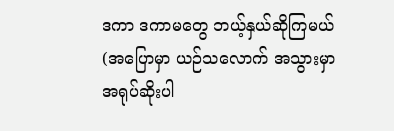ဒကာ ဒကာမတွေ ဘယ့်နှယ်ဆိုကြမယ် (အပြောမှာ ယဉ်သလောက် အသွားမှာ အရုပ်ဆိုးပါ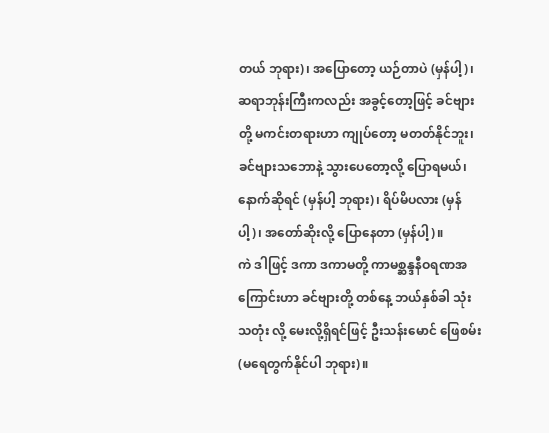တယ် ဘုရား)၊ အပြောတော့ ယဉ်တာပဲ (မှန်ပါ့)၊ ဆရာဘုန်းကြီးကလည်း အခွင့်တော့ဖြင့် ခင်ဗျားတို့ မကင်းတရားဟာ ကျုပ်တော့ မတတ်နိုင်ဘူး၊ ခင်ဗျားသဘောနဲ့ သွားပေတော့လို့ ပြောရမယ်၊ နောက်ဆိုရင် (မှန်ပါ့ ဘုရား)၊ ရိပ်မိပလား (မှန်ပါ့)၊ အတော်ဆိုးလို့ ပြောနေတာ (မှန်ပါ့)။
ကဲ ဒါဖြင့် ဒကာ ဒကာမတို့ ကာမစ္ဆန္ဒနီဝရဏအကြောင်းဟာ ခင်ဗျားတို့ တစ်နေ့ ဘယ်နှစ်ခါ သုံးသတုံး လို့ မေးလို့ရှိရင်ဖြင့် ဦးသန်းမောင် ဖြေစမ်း (မရေတွက်နိုင်ပါ ဘုရား)။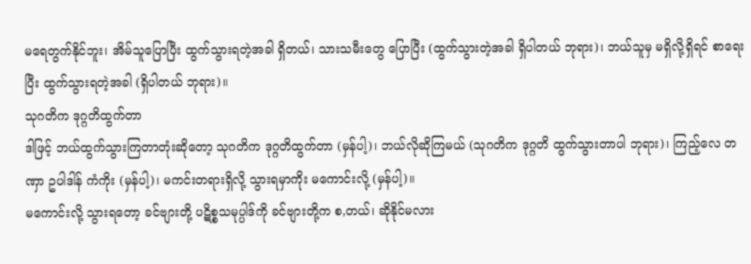မရေတွက်နိုင်ဘူး၊ အိမ်သူပြောပြီး ထွက်သွားရတဲ့အခါ ရှိတယ်၊ သားသမီးတွေ ပြောပြီး (ထွက်သွားတဲ့အခါ ရှိပါတယ် ဘုရား)၊ ဘယ်သူမှ မရှိလို့ရှိရင် စာရေးပြီး ထွက်သွားရတဲ့အခါ (ရှိပါတယ် ဘုရား)။
သုဂတိက ဒုဂ္ဂတိထွက်တာ
ဒါဖြင့် ဘယ်ထွက်သွားကြတာတုံးဆိုတော့ သုဂတိက ဒုဂ္ဂတိထွက်တာ (မှန်ပါ့)၊ ဘယ်လိုဆိုကြမယ် (သုဂတိက ဒုဂ္ဂတိ ထွက်သွားတာပါ ဘုရား)၊ ကြည့်လေ တဏှာ ဥပါဒါန် ကံကိုး (မှန်ပါ့)၊ မကင်းတရားရှိလို့ သွားရမှာကိုး မကောင်းလို့ (မှန်ပါ့)။
မကောင်းလို့ သွားရတော့ ခင်ဗျားတို့ ပဋိစ္စသမုပ္ပါဒ်ကို ခင်ဗျားတို့က စ,တယ်၊ ဆိုနိုင်မလား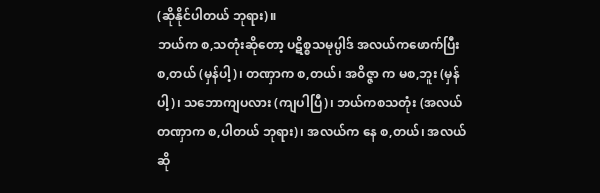(ဆိုနိုင်ပါတယ် ဘုရား)။
ဘယ်က စ,သတုံးဆိုတော့ ပဋိစ္စသမုပ္ပါဒ် အလယ်ကဖောက်ပြီး စ,တယ် (မှန်ပါ့)၊ တဏှာက စ,တယ်၊ အဝိဇ္ဇာ က မစ,ဘူး (မှန်ပါ့)၊ သဘောကျပလား (ကျပါပြီ)၊ ဘယ်ကစသတုံး (အလယ်တဏှာက စ,ပါတယ် ဘုရား)၊ အလယ်က နေ စ,တယ်၊ အလယ်ဆို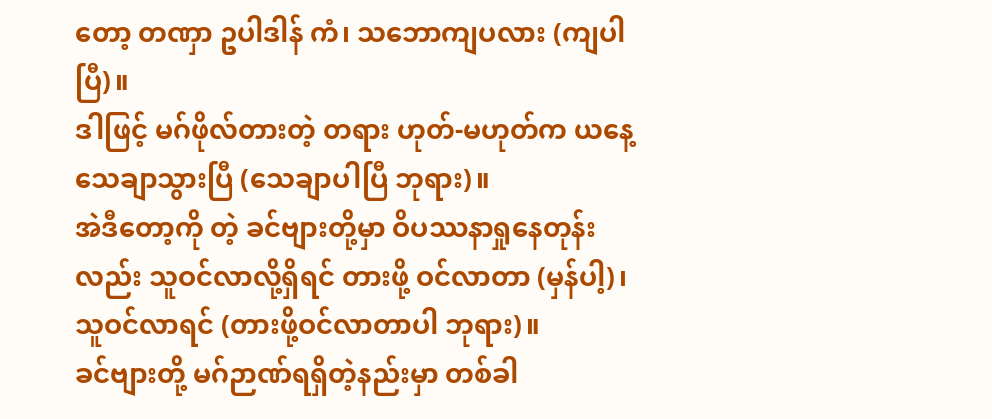တော့ တဏှာ ဥပါဒါန် ကံ၊ သဘောကျပလား (ကျပါပြီ)။
ဒါဖြင့် မဂ်ဖိုလ်တားတဲ့ တရား ဟုတ်-မဟုတ်က ယနေ့သေချာသွားပြီ (သေချာပါပြီ ဘုရား)။
အဲဒီတော့ကို တဲ့ ခင်ဗျားတို့မှာ ဝိပဿနာရှုနေတုန်းလည်း သူဝင်လာလို့ရှိရင် တားဖို့ ဝင်လာတာ (မှန်ပါ့)၊ သူဝင်လာရင် (တားဖို့ဝင်လာတာပါ ဘုရား)။
ခင်ဗျားတို့ မဂ်ဉာဏ်ရရှိတဲ့နည်းမှာ တစ်ခါ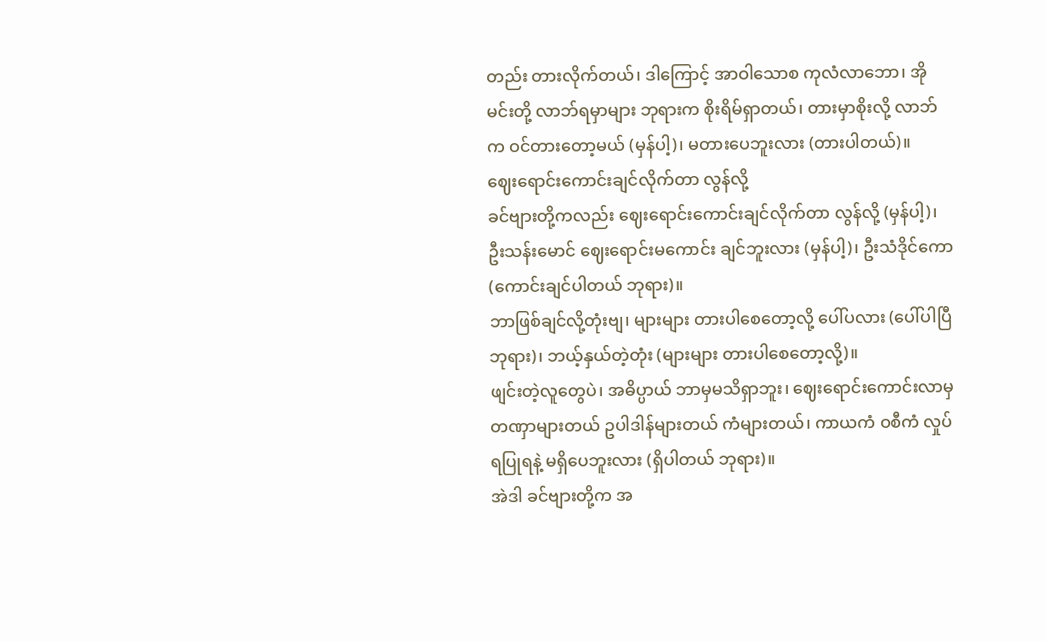တည်း တားလိုက်တယ်၊ ဒါကြောင့် အာဝါသောစ ကုလံလာဘော၊ အို မင်းတို့ လာဘ်ရမှာများ ဘုရားက စိုးရိမ်ရှာတယ်၊ တားမှာစိုးလို့ လာဘ်က ဝင်တားတော့မယ် (မှန်ပါ့)၊ မတားပေဘူးလား (တားပါတယ်)။
ဈေးရောင်းကောင်းချင်လိုက်တာ လွန်လို့
ခင်ဗျားတို့ကလည်း ဈေးရောင်းကောင်းချင်လိုက်တာ လွန်လို့ (မှန်ပါ့)၊ ဦးသန်းမောင် ဈေးရောင်းမကောင်း ချင်ဘူးလား (မှန်ပါ့)၊ ဦးသံဒိုင်ကော (ကောင်းချင်ပါတယ် ဘုရား)။
ဘာဖြစ်ချင်လို့တုံးဗျ၊ များများ တားပါစေတော့လို့ ပေါ်ပလား (ပေါ်ပါပြီ ဘုရား)၊ ဘယ့်နှယ်တဲ့တုံး (များများ တားပါစေတော့လို့)။
ဖျင်းတဲ့လူတွေပဲ၊ အဓိပ္ပာယ် ဘာမှမသိရှာဘူး၊ ဈေးရောင်းကောင်းလာမှ တဏှာများတယ် ဥပါဒါန်များတယ် ကံများတယ်၊ ကာယကံ ဝစီကံ လှုပ်ရပြုရနဲ့ မရှိပေဘူးလား (ရှိပါတယ် ဘုရား)။
အဲဒါ ခင်ဗျားတို့က အ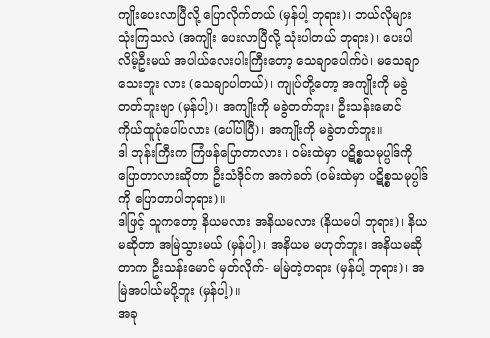ကျိုးပေးလာပြီလို့ ပြောလိုက်တယ် (မှန်ပါ့ ဘုရား)၊ ဘယ်လိုများသုံးကြသလဲ (အကျိုး ပေးလာပြီလို့ သုံးပါတယ် ဘုရား)၊ ပေးပါလိမ့်ဦးမယ် အပါယ်လေးပါးကြီးတော့ သေချာပေါက်ပဲ၊ မသေချာသေးဘူး လား (သေချာပါတယ်)၊ ကျုပ်တို့တော့ အကျိုးကို မခွဲတတ်ဘူးဗျာ (မှန်ပါ့)၊ အကျိုးကို မခွဲတတ်ဘူး၊ ဦးသန်းမောင် ကိုယ်ထူပုံပေါ်ပလား (ပေါ်ပါပြီ)၊ အကျိုးကို မခွဲတတ်ဘူး။
ဒါ ဘုန်းကြီးက ကြံဖန်ပြောတာလား ၊ ဝမ်းထဲမှာ ပဋိစ္စသမုပ္ပါဒ်ကို ပြောတာလားဆိုတာ ဦးသံဒိုင်က အကဲခတ် (ဝမ်းထဲမှာ ပဋိစ္စသမုပ္ပါဒ်ကို ပြောတာပါဘုရား)။
ဒါဖြင့် သူကတော့ နိယမလား အနိယမလား (နိယမပါ ဘုရား)၊ နိယမဆိုတာ အမြဲသွားမယ် (မှန်ပါ့)၊ အနိယမ မဟုတ်ဘူး၊ အနိယမဆိုတာက ဦးသန်းမောင် မှတ်လိုက်- မမြဲတဲ့တရား (မှန်ပါ့ ဘုရား)၊ အမြဲအပါယ်မပို့ဘူး (မှန်ပါ့)။
အခု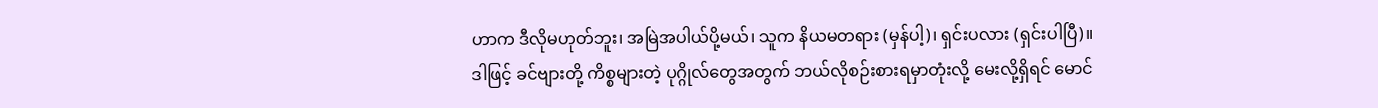ဟာက ဒီလိုမဟုတ်ဘူး၊ အမြဲအပါယ်ပို့မယ်၊ သူက နိယမတရား (မှန်ပါ့)၊ ရှင်းပလား (ရှင်းပါပြီ)။
ဒါဖြင့် ခင်ဗျားတို့ ကိစ္စများတဲ့ ပုဂ္ဂိုလ်တွေအတွက် ဘယ်လိုစဉ်းစားရမှာတုံးလို့ မေးလို့ရှိရင် မောင်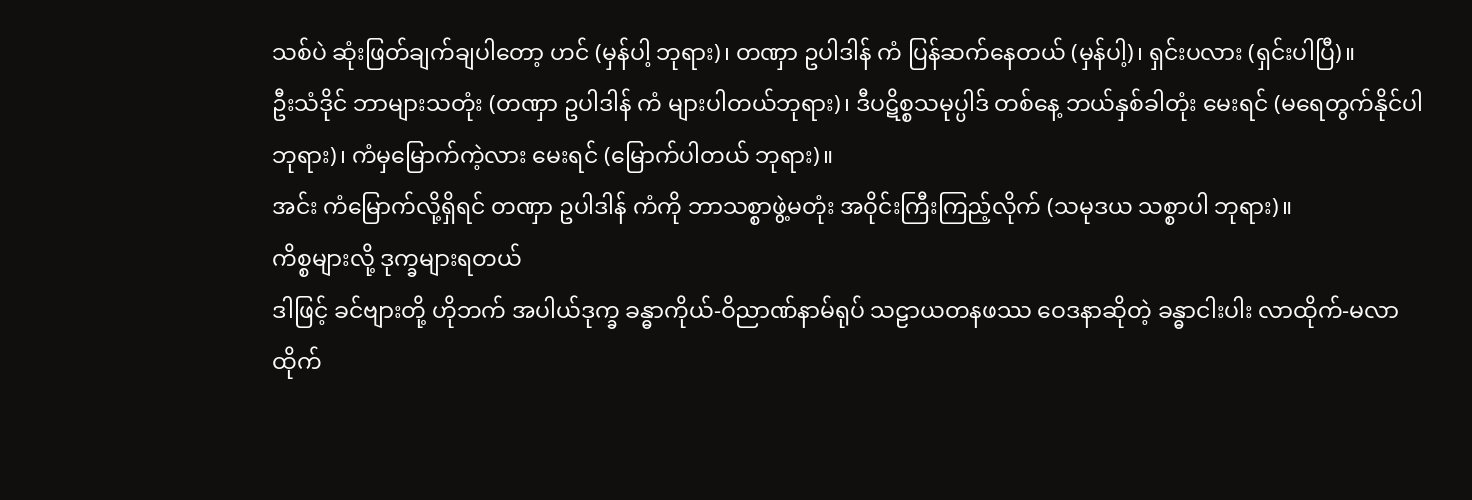သစ်ပဲ ဆုံးဖြတ်ချက်ချပါတော့ ဟင် (မှန်ပါ့ ဘုရား)၊ တဏှာ ဥပါဒါန် ကံ ပြန်ဆက်နေတယ် (မှန်ပါ့)၊ ရှင်းပလား (ရှင်းပါပြီ)။
ဦးသံဒိုင် ဘာများသတုံး (တဏှာ ဥပါဒါန် ကံ များပါတယ်ဘုရား)၊ ဒီပဋိစ္စသမုပ္ပါဒ် တစ်နေ့ ဘယ်နှစ်ခါတုံး မေးရင် (မရေတွက်နိုင်ပါ ဘုရား)၊ ကံမှမြောက်ကဲ့လား မေးရင် (မြောက်ပါတယ် ဘုရား)။
အင်း ကံမြောက်လို့ရှိရင် တဏှာ ဥပါဒါန် ကံကို ဘာသစ္စာဖွဲ့မတုံး အဝိုင်းကြီးကြည့်လိုက် (သမုဒယ သစ္စာပါ ဘုရား)။
ကိစ္စများလို့ ဒုက္ခများရတယ်
ဒါဖြင့် ခင်ဗျားတို့ ဟိုဘက် အပါယ်ဒုက္ခ ခန္ဓာကိုယ်-ဝိညာဏ်နာမ်ရုပ် သဠာယတနဖဿ ဝေဒနာဆိုတဲ့ ခန္ဓာငါးပါး လာထိုက်-မလာထိုက်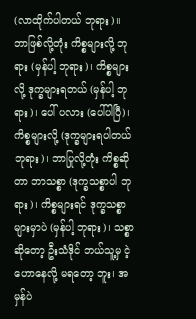(လာထိုက်ပါတယ် ဘုရား)။
ဘာဖြစ်လို့တုံး ကိစ္စများလို့ ဘုရား (မှန်ပါ့ ဘုရား)၊ ကိစ္စများလို့ ဒုက္ခများရတယ် (မှန်ပါ့ ဘုရား)၊ ပေါ် ပလား (ပေါ်ပါပြီ)၊ ကိစ္စများလို့ (ဒုက္ခများရပါတယ် ဘုရား)၊ ဘာပြုလို့တုံး ကိစ္စဆိုတာ ဘာသစ္စာ (ဒုက္ခသစ္စာပါ ဘုရား)၊ ကိစ္စများရင် ဒုက္ခသစ္စာများမှာပဲ (မှန်ပါ့ ဘုရား)၊ သစ္စာဆိုတော့ ဦးသံဒိုင် ဘယ်သူ့မှ ငဲ့ဟောနေလို့ မရတော့ ဘူး၊ အမှန်ပဲ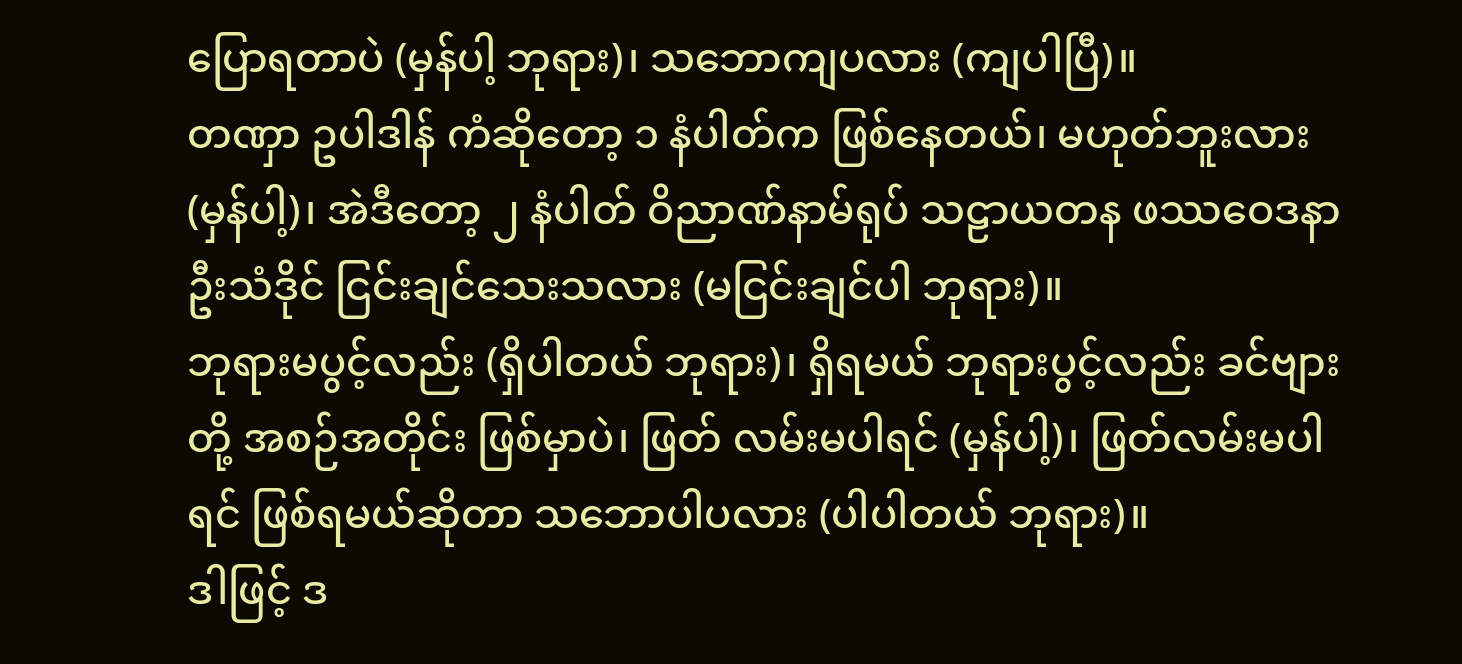ပြောရတာပဲ (မှန်ပါ့ ဘုရား)၊ သဘောကျပလား (ကျပါပြီ)။
တဏှာ ဥပါဒါန် ကံဆိုတော့ ၁ နံပါတ်က ဖြစ်နေတယ်၊ မဟုတ်ဘူးလား (မှန်ပါ့)၊ အဲဒီတော့ ၂ နံပါတ် ဝိညာဏ်နာမ်ရုပ် သဠာယတန ဖဿဝေဒနာ ဦးသံဒိုင် ငြင်းချင်သေးသလား (မငြင်းချင်ပါ ဘုရား)။
ဘုရားမပွင့်လည်း (ရှိပါတယ် ဘုရား)၊ ရှိရမယ် ဘုရားပွင့်လည်း ခင်ဗျားတို့ အစဉ်အတိုင်း ဖြစ်မှာပဲ၊ ဖြတ် လမ်းမပါရင် (မှန်ပါ့)၊ ဖြတ်လမ်းမပါရင် ဖြစ်ရမယ်ဆိုတာ သဘောပါပလား (ပါပါတယ် ဘုရား)။
ဒါဖြင့် ဒ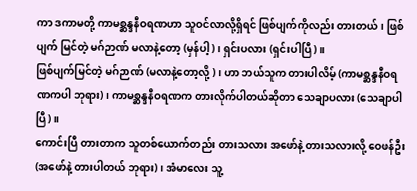ကာ ဒကာမတို့ ကာမစ္ဆန္ဒနီဝရဏဟာ သူဝင်လာလို့ရှိရင် ဖြစ်ပျက်ကိုလည်း တားတယ်၊ ဖြစ်ပျက် မြင်တဲ့ မဂ်ဉာဏ် မလာနဲ့တော့ (မှန်ပါ့)၊ ရှင်းပလား (ရှင်းပါပြီ)။
ဖြစ်ပျက်မြင်တဲ့ မဂ်ဉာဏ် (မလာနဲ့တော့လို့ )၊ ဟာ ဘယ်သူက တားပါလိမ့် (ကာမစ္ဆန္ဒနီဝရဏကပါ ဘုရား)၊ ကာမစ္ဆန္ဒနီဝရဏက တားလိုက်ပါတယ်ဆိုတာ သေချာပလား (သေချာပါပြီ)။
ကောင်းပြီ တားတာက သူတစ်ယောက်တည်း တားသလား အဖော်နဲ့ တားသလားလို့ ဝေဖန်ဦး (အဖော်နဲ့ တားပါတယ် ဘုရား)၊ အံမာလေး သူ့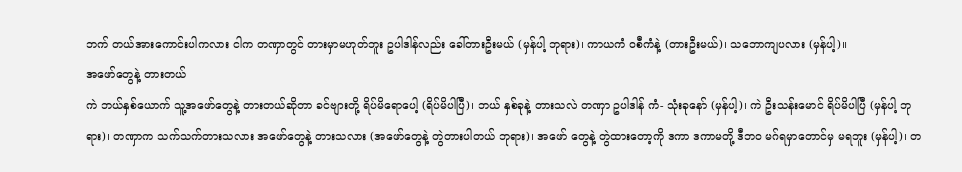ဘက် တယ်အားကောင်းပါကလား ငါက တဏှာတွင် တားမှာမဟုတ်ဘူး ဥပါဒါန်လည်း ခေါ်တားဦးမယ် (မှန်ပါ့ ဘုရား)၊ ကာယကံ ဝစီကံနဲ့ (တားဦးမယ်)၊ သဘောကျပလား (မှန်ပါ့)။
အဖော်တွေနဲ့ တားတယ်
ကဲ ဘယ်နှစ်ယောက် သူ့အဖော်တွေနဲ့ တားတယ်ဆိုတာ ခင်ဗျားတို့ ရိပ်မိရောပေါ့ (ရိပ်မိပါပြီ)၊ ဘယ် နှစ်ခုနဲ့ တားသလဲ တဏှာ ဥပါဒါန် ကံ- သုံးခုနော် (မှန်ပါ့)၊ ကဲ ဦးသန်းမောင် ရိပ်မိပါပြီ (မှန်ပါ့ ဘုရား)၊ တဏှာက သက်သက်တားသလား အဖော်တွေနဲ့ တားသလား (အဖော်တွေနဲ့ တွဲတားပါတယ် ဘုရား)၊ အဖော် တွေနဲ့ တွဲထားတော့ကို ဒကာ ဒကာမတို့ ဒီဘဝ မဂ်ရမှာတောင်မှ မရဘူး (မှန်ပါ့)၊ တ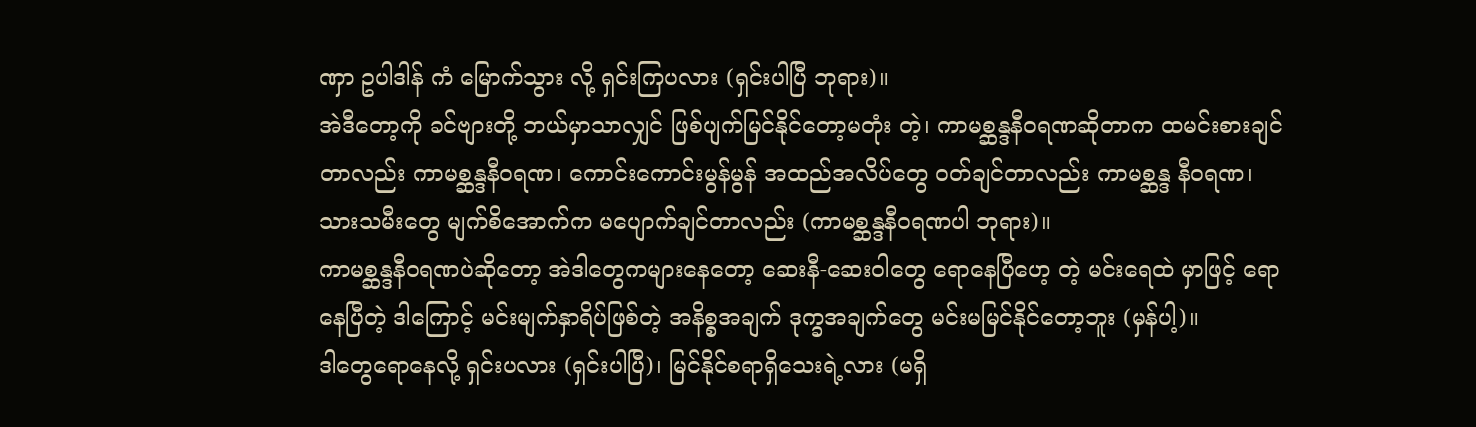ဏှာ ဥပါဒါန် ကံ မြောက်သွား လို့ ရှင်းကြပလား (ရှင်းပါပြီ ဘုရား)။
အဲဒီတော့ကို ခင်ဗျားတို့ ဘယ်မှာသာလျှင် ဖြစ်ပျက်မြင်နိုင်တော့မတုံး တဲ့၊ ကာမစ္ဆန္ဒနီဝရဏဆိုတာက ထမင်းစားချင်တာလည်း ကာမစ္ဆန္ဒနီဝရဏ၊ ကောင်းကောင်းမွန်မွန် အထည်အလိပ်တွေ ဝတ်ချင်တာလည်း ကာမစ္ဆန္ဒ နီဝရဏ၊ သားသမီးတွေ မျက်စိအောက်က မပျောက်ချင်တာလည်း (ကာမစ္ဆန္ဒနီဝရဏပါ ဘုရား)။
ကာမစ္ဆန္ဒနီဝရဏပဲဆိုတော့ အဲဒါတွေကများနေတော့ ဆေးနီ-ဆေးဝါတွေ ရောနေပြီဟေ့ တဲ့ မင်းရေထဲ မှာဖြင့် ရောနေပြီတဲ့ ဒါကြောင့် မင်းမျက်နှာရိပ်ဖြစ်တဲ့ အနိစ္စအချက် ဒုက္ခအချက်တွေ မင်းမမြင်နိုင်တော့ဘူး (မှန်ပါ့)။
ဒါတွေရောနေလို့ ရှင်းပလား (ရှင်းပါပြီ)၊ မြင်နိုင်စရာရှိသေးရဲ့လား (မရှိ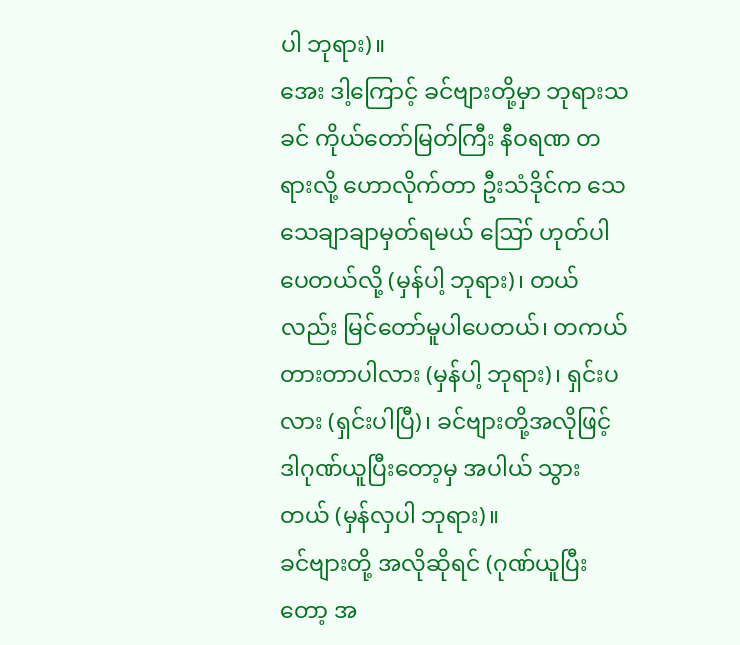ပါ ဘုရား)။
အေး ဒါ့ကြောင့် ခင်ဗျားတို့မှာ ဘုရားသခင် ကိုယ်တော်မြတ်ကြီး နီဝရဏ တရားလို့ ဟောလိုက်တာ ဦးသံဒိုင်က သေသေချာချာမှတ်ရမယ် ဪ ဟုတ်ပါပေတယ်လို့ (မှန်ပါ့ ဘုရား)၊ တယ်လည်း မြင်တော်မူပါပေတယ်၊ တကယ်တားတာပါလား (မှန်ပါ့ ဘုရား)၊ ရှင်းပလား (ရှင်းပါပြီ)၊ ခင်ဗျားတို့အလိုဖြင့် ဒါဂုဏ်ယူပြီးတော့မှ အပါယ် သွားတယ် (မှန်လှပါ ဘုရား)။
ခင်ဗျားတို့ အလိုဆိုရင် (ဂုဏ်ယူပြီးတော့ အ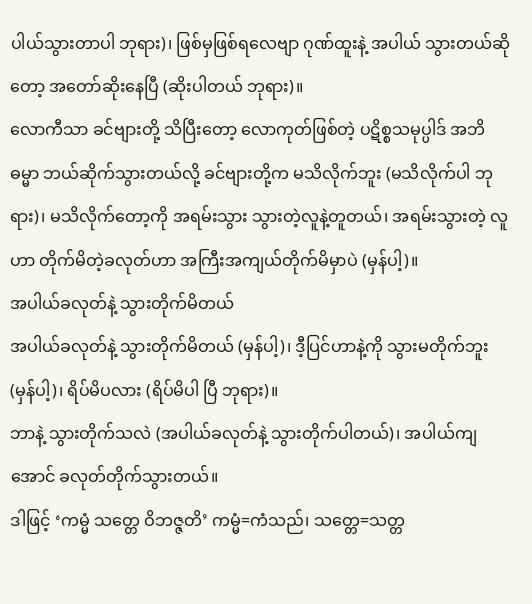ပါယ်သွားတာပါ ဘုရား)၊ ဖြစ်မှဖြစ်ရလေဗျာ ဂုဏ်ထူးနဲ့ အပါယ် သွားတယ်ဆိုတော့ အတော်ဆိုးနေပြီ (ဆိုးပါတယ် ဘုရား)။
လောကီသာ ခင်ဗျားတို့ သိပြီးတော့ လောကုတ်ဖြစ်တဲ့ ပဋိစ္စသမုပ္ပါဒ် အဘိဓမ္မာ ဘယ်ဆိုက်သွားတယ်လို့ ခင်ဗျားတို့က မသိလိုက်ဘူး (မသိလိုက်ပါ ဘုရား)၊ မသိလိုက်တော့ကို အရမ်းသွား သွားတဲ့လူနဲ့တူတယ်၊ အရမ်းသွားတဲ့ လူဟာ တိုက်မိတဲ့ခလုတ်ဟာ အကြီးအကျယ်တိုက်မိမှာပဲ (မှန်ပါ့)။
အပါယ်ခလုတ်နဲ့ သွားတိုက်မိတယ်
အပါယ်ခလုတ်နဲ့ သွားတိုက်မိတယ် (မှန်ပါ့)၊ ဒီ့ပြင်ဟာနဲ့ကို သွားမတိုက်ဘူး (မှန်ပါ့)၊ ရိပ်မိပလား (ရိပ်မိပါ ပြီ ဘုရား)။
ဘာနဲ့ သွားတိုက်သလဲ (အပါယ်ခလုတ်နဲ့ သွားတိုက်ပါတယ်)၊ အပါယ်ကျအောင် ခလုတ်တိုက်သွားတယ်။
ဒါဖြင့် ‘ကမ္မံ သတ္တေ ဝိဘဇ္ဇတိ’ ကမ္မံ=ကံသည်၊ သတ္တေ=သတ္တ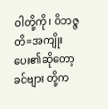ဝါတို့ကို၊ ဝိဘဇ္ဇတိ=အကျိုးပေး၏ဆိုတော့ ခင်ဗျား တို့က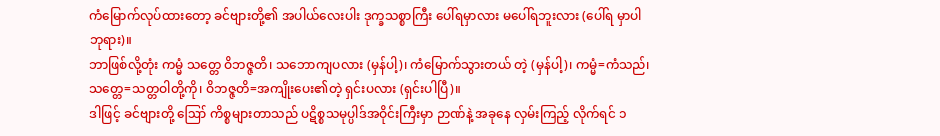ကံမြောက်လုပ်ထားတော့ ခင်ဗျားတို့၏ အပါယ်လေးပါး ဒုက္ခသစ္စာကြီး ပေါ်ရမှာလား မပေါ်ရဘူးလား (ပေါ်ရ မှာပါ ဘုရား)။
ဘာဖြစ်လို့တုံး ကမ္မံ သတ္တေ ဝိဘဇ္ဇတိ၊ သဘောကျပလား (မှန်ပါ့)၊ ကံမြောက်သွားတယ် တဲ့ (မှန်ပါ့)၊ ကမ္မံ=ကံသည်၊ သတ္တေ=သတ္တဝါတို့ကို၊ ဝိဘဇ္ဇတိ=အကျိုးပေး၏တဲ့ ရှင်းပလား (ရှင်းပါပြီ)။
ဒါဖြင့် ခင်ဗျားတို့ ဪ ကိစ္စများတာသည် ပဋိစ္စသမုပ္ပါဒ်အဝိုင်းကြီးမှာ ဉာဏ်နဲ့ အခုနေ လှမ်းကြည့် လိုက်ရင် ၁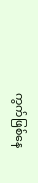ကွက်ဖြစ်နေ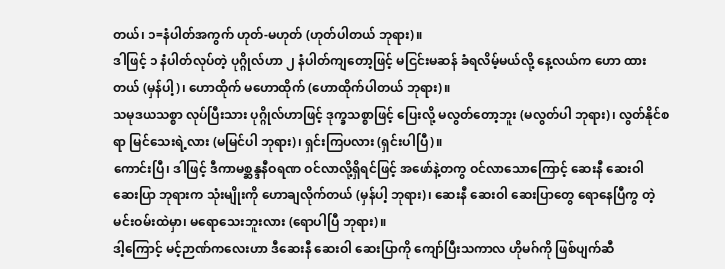တယ်၊ ၁=နံပါတ်အကွက် ဟုတ်-မဟုတ် (ဟုတ်ပါတယ် ဘုရား)။
ဒါဖြင့် ၁ နံပါတ်လုပ်တဲ့ ပုဂ္ဂိုလ်ဟာ ၂ နံပါတ်ကျတော့ဖြင့် မငြင်းမဆန် ခံရလိမ့်မယ်လို့ နေ့လယ်က ဟော ထားတယ် (မှန်ပါ့)၊ ဟောထိုက် မဟောထိုက် (ဟောထိုက်ပါတယ် ဘုရား)။
သမုဒယသစ္စာ လုပ်ပြီးသား ပုဂ္ဂိုလ်ဟာဖြင့် ဒုက္ခသစ္စာဖြင့် ပြေးလို့ မလွတ်တော့ဘူး (မလွတ်ပါ ဘုရား)၊ လွတ်နိုင်စရာ မြင်သေးရဲ့လား (မမြင်ပါ ဘုရား)၊ ရှင်းကြပလား (ရှင်းပါပြီ)။
ကောင်းပြီ၊ ဒါဖြင့် ဒီကာမစ္ဆန္ဒနီဝရဏ ဝင်လာလို့ရှိရင်ဖြင့် အဖော်နဲ့တကွ ဝင်လာသောကြောင့် ဆေးနီ ဆေးဝါ ဆေးပြာ ဘုရားက သုံးမျိုးကို ဟောချလိုက်တယ် (မှန်ပါ့ ဘုရား)၊ ဆေးနီ ဆေးဝါ ဆေးပြာတွေ ရောနေပြီကွ တဲ့ မင်းဝမ်းထဲမှာ၊ မရောသေးဘူးလား (ရောပါပြီ ဘုရား)။
ဒါ့ကြောင့် မင့်ဉာဏ်ကလေးဟာ ဒီဆေးနီ ဆေးဝါ ဆေးပြာကို ကျော်ပြီးသကာလ ဟိုမဂ်ကို ဖြစ်ပျက်ဆီ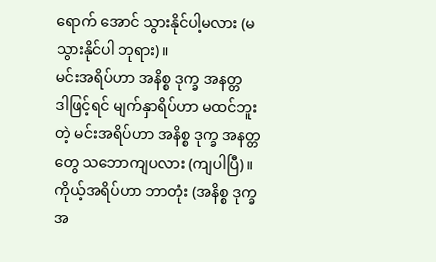ရောက် အောင် သွားနိုင်ပါ့မလား (မသွားနိုင်ပါ ဘုရား)။
မင်းအရိပ်ဟာ အနိစ္စ ဒုက္ခ အနတ္တ
ဒါဖြင့်ရင် မျက်နှာရိပ်ဟာ မထင်ဘူးတဲ့ မင်းအရိပ်ဟာ အနိစ္စ ဒုက္ခ အနတ္တတွေ သဘောကျပလား (ကျပါပြီ)။
ကိုယ့်အရိပ်ဟာ ဘာတုံး (အနိစ္စ ဒုက္ခ အ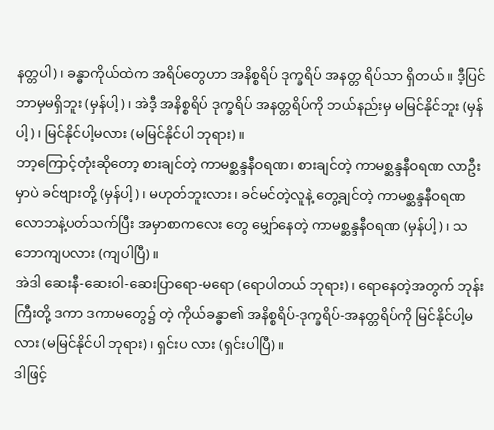နတ္တပါ)၊ ခန္ဓာကိုယ်ထဲက အရိပ်တွေဟာ အနိစ္စရိပ် ဒုက္ခရိပ် အနတ္တ ရိပ်သာ ရှိတယ်။ ဒီ့ပြင် ဘာမှမရှိဘူး (မှန်ပါ့)၊ အဲဒီ့ အနိစ္စရိပ် ဒုက္ခရိပ် အနတ္တရိပ်ကို ဘယ်နည်းမှ မမြင်နိုင်ဘူး (မှန် ပါ့)၊ မြင်နိုင်ပါ့မလား (မမြင်နိုင်ပါ ဘုရား)။
ဘာ့ကြောင့်တုံးဆိုတော့ စားချင်တဲ့ ကာမစ္ဆန္ဒနီဝရဏ၊ စားချင်တဲ့ ကာမစ္ဆန္ဒနီဝရဏ လာဦးမှာပဲ ခင်ဗျားတို့ (မှန်ပါ့)၊ မဟုတ်ဘူးလား ၊ ခင်မင်တဲ့လူနဲ့ တွေ့ချင်တဲ့ ကာမစ္ဆန္ဒနီဝရဏ လောဘနဲ့ပတ်သက်ပြီး အမှာစာကလေး တွေ မျှော်နေတဲ့ ကာမစ္ဆန္ဒနီဝရဏ (မှန်ပါ့)၊ သဘောကျပလား (ကျပါပြီ)။
အဲဒါ ဆေးနီ-ဆေးဝါ-ဆေးပြာရော-မရော (ရောပါတယ် ဘုရား)၊ ရောနေတဲ့အတွက် ဘုန်းကြီးတို့ ဒကာ ဒကာမတွေ၌ တဲ့ ကိုယ်ခန္ဓာ၏ အနိစ္စရိပ်-ဒုက္ခရိပ်-အနတ္တရိပ်ကို မြင်နိုင်ပါ့မလား (မမြင်နိုင်ပါ ဘုရား)၊ ရှင်းပ လား (ရှင်းပါပြီ)။
ဒါဖြင့်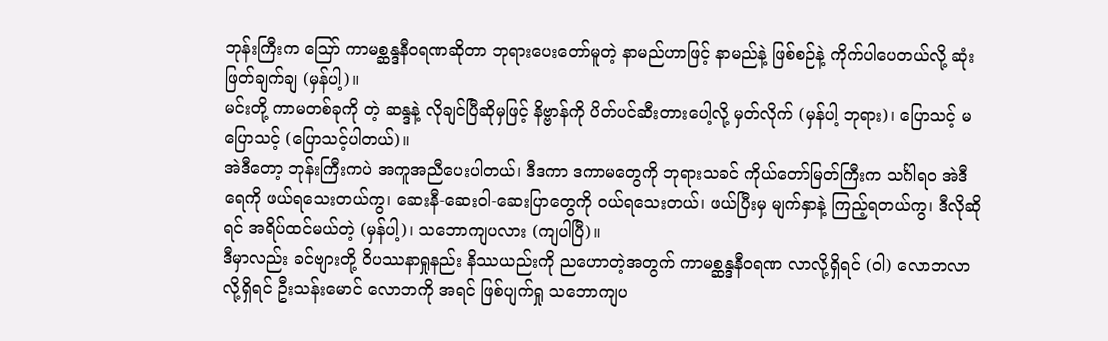ဘုန်းကြီးက ဪ ကာမစ္ဆန္ဒနီဝရဏဆိုတာ ဘုရားပေးတော်မူတဲ့ နာမည်ဟာဖြင့် နာမည်နဲ့ ဖြစ်စဉ်နဲ့ ကိုက်ပါပေတယ်လို့ ဆုံးဖြတ်ချက်ချ (မှန်ပါ့)။
မင်းတို့ ကာမတစ်ခုကို တဲ့ ဆန္ဒနဲ့ လိုချင်ပြီဆိုမှဖြင့် နိဗ္ဗာန်ကို ပိတ်ပင်ဆီးတားပေါ့လို့ မှတ်လိုက် (မှန်ပါ့ ဘုရား)၊ ပြောသင့် မပြောသင့် (ပြောသင့်ပါတယ်)။
အဲဒီတော့ ဘုန်းကြီးကပဲ အကူအညီပေးပါတယ်၊ ဒီဒကာ ဒကာမတွေကို ဘုရားသခင် ကိုယ်တော်မြတ်ကြီးက သင်္ဂါရဝ အဲဒီရေကို ဖယ်ရသေးတယ်ကွ၊ ဆေးနီ-ဆေးဝါ-ဆေးပြာတွေကို ဝယ်ရသေးတယ်၊ ဖယ်ပြီးမှ မျက်နှာနဲ့ ကြည့်ရတယ်ကွ၊ ဒီလိုဆိုရင် အရိပ်ထင်မယ်တဲ့ (မှန်ပါ့)၊ သဘောကျပလား (ကျပါပြီ)။
ဒီမှာလည်း ခင်ဗျားတို့ ဝိပဿနာရှုနည်း နိဿယည်းကို ညဟောတဲ့အတွက် ကာမစ္ဆန္ဒနီဝရဏ လာလို့ရှိရင် (ဝါ) လောဘလာလို့ရှိရင် ဦးသန်းမောင် လောဘကို အရင် ဖြစ်ပျက်ရှု သဘောကျပ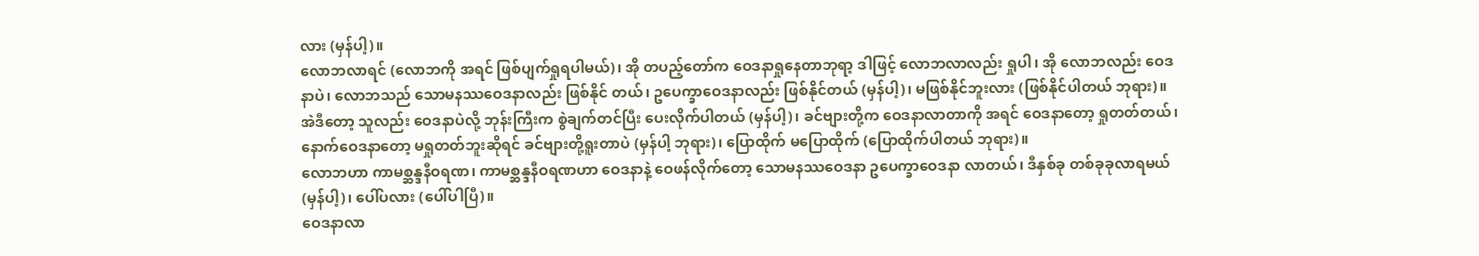လား (မှန်ပါ့)။
လောဘလာရင် (လောဘကို အရင် ဖြစ်ပျက်ရှုရပါမယ်)၊ အို တပည့်တော်က ဝေဒနာရှုနေတာဘုရာ့ ဒါဖြင့် လောဘလာလည်း ရှုပါ၊ အို လောဘလည်း ဝေဒနာပဲ၊ လောဘသည် သောမနဿဝေဒနာလည်း ဖြစ်နိုင် တယ်၊ ဥပေက္ခာဝေဒနာလည်း ဖြစ်နိုင်တယ် (မှန်ပါ့)၊ မဖြစ်နိုင်ဘူးလား (ဖြစ်နိုင်ပါတယ် ဘုရား)။
အဲဒီတော့ သူလည်း ဝေဒနာပဲလို့ ဘုန်းကြီးက စွဲချက်တင်ပြီး ပေးလိုက်ပါတယ် (မှန်ပါ့)၊ ခင်ဗျားတို့က ဝေဒနာလာတာကို အရင် ဝေဒနာတော့ ရှုတတ်တယ်၊ နောက်ဝေဒနာတော့ မရှုတတ်ဘူးဆိုရင် ခင်ဗျားတို့ရူးတာပဲ (မှန်ပါ့ ဘုရား)၊ ပြောထိုက် မပြောထိုက် (ပြောထိုက်ပါတယ် ဘုရား)။
လောဘဟာ ကာမစ္ဆန္ဒနီဝရဏ၊ ကာမစ္ဆန္ဒနီဝရဏဟာ ဝေဒနာနဲ့ ဝေဖန်လိုက်တော့ သောမနဿဝေဒနာ ဥပေက္ခာဝေဒနာ လာတယ်၊ ဒီနှစ်ခု တစ်ခုခုလာရမယ် (မှန်ပါ့)၊ ပေါ်ပလား (ပေါ်ပါပြီ)။
ဝေဒနာလာ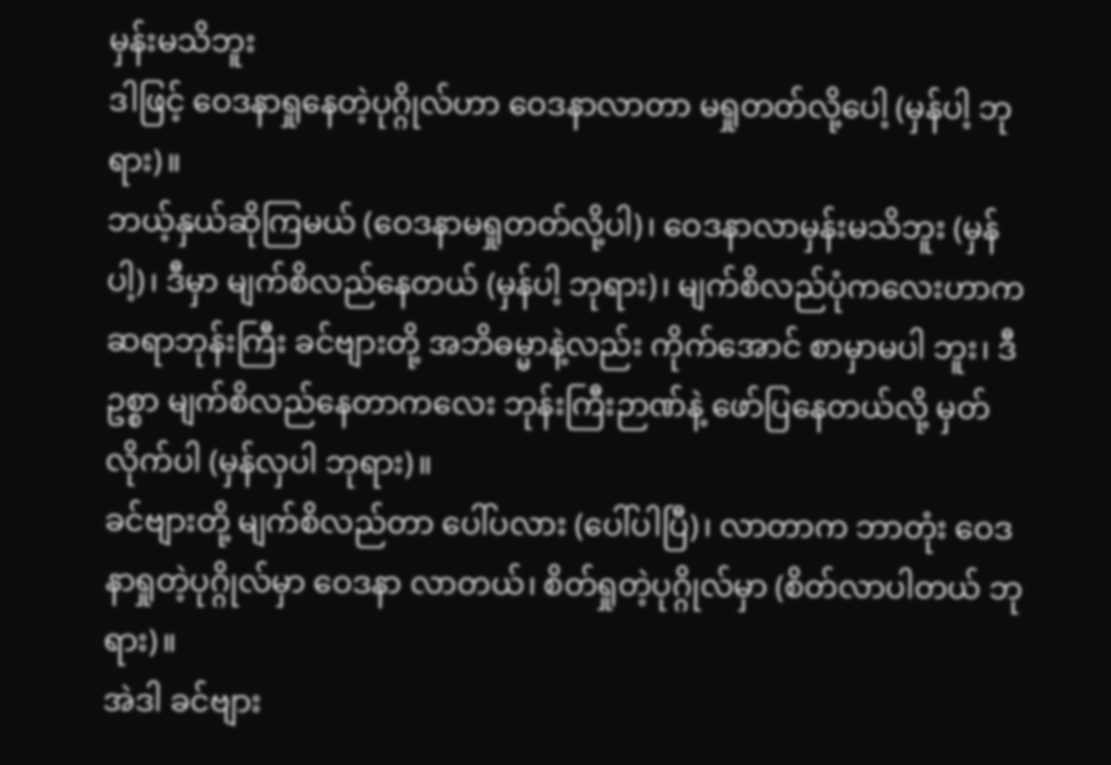မှန်းမသိဘူး
ဒါဖြင့် ဝေဒနာရှုနေတဲ့ပုဂ္ဂိုလ်ဟာ ဝေဒနာလာတာ မရှုတတ်လို့ပေါ့ (မှန်ပါ့ ဘုရား)။
ဘယ့်နှယ်ဆိုကြမယ် (ဝေဒနာမရှုတတ်လို့ပါ)၊ ဝေဒနာလာမှန်းမသိဘူး (မှန်ပါ့)၊ ဒီမှာ မျက်စိလည်နေတယ် (မှန်ပါ့ ဘုရား)၊ မျက်စိလည်ပုံကလေးဟာက ဆရာဘုန်းကြီး ခင်ဗျားတို့ အဘိဓမ္မာနဲ့လည်း ကိုက်အောင် စာမှာမပါ ဘူး၊ ဒီဥစ္စာ မျက်စိလည်နေတာကလေး ဘုန်းကြီးဉာဏ်နဲ့ ဖော်ပြနေတယ်လို့ မှတ်လိုက်ပါ (မှန်လှပါ ဘုရား)။
ခင်ဗျားတို့ မျက်စိလည်တာ ပေါ်ပလား (ပေါ်ပါပြီ)၊ လာတာက ဘာတုံး ဝေဒနာရှုတဲ့ပုဂ္ဂိုလ်မှာ ဝေဒနာ လာတယ်၊ စိတ်ရှုတဲ့ပုဂ္ဂိုလ်မှာ (စိတ်လာပါတယ် ဘုရား)။
အဲဒါ ခင်ဗျား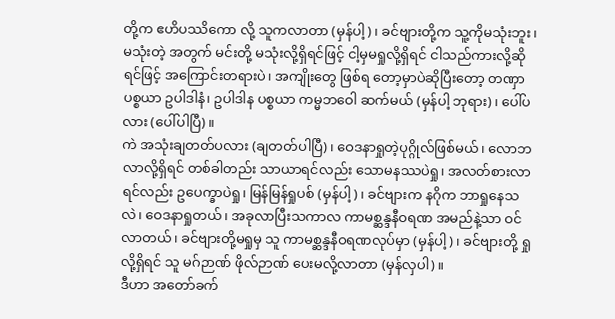တို့က ဧဟိပဿိကော လို့ သူကလာတာ (မှန်ပါ့)၊ ခင်ဗျားတို့က သူ့ကိုမသုံးဘူး၊ မသုံးတဲ့ အတွက် မင်းတို့ မသုံးလို့ရှိရင်ဖြင့် ငါ့မှမရှုလို့ရှိရင် ငါသည်ကားလို့ဆိုရင်ဖြင့် အကြောင်းတရားပဲ၊ အကျိုးတွေ ဖြစ်ရ တော့မှာပဲဆိုပြီးတော့ တဏှာ ပစ္စယာ ဥပါဒါနံ၊ ဥပါဒါန ပစ္စယာ ကမ္မဘဝေါ ဆက်မယ် (မှန်ပါ့ ဘုရား)၊ ပေါ်ပလား (ပေါ်ပါပြီ)။
ကဲ အသုံးချတတ်ပလား (ချတတ်ပါပြီ)၊ ဝေဒနာရှုတဲ့ပုဂ္ဂိုလ်ဖြစ်မယ်၊ လောဘလာလို့ရှိရင် တစ်ခါတည်း သာယာရင်လည်း သောမနဿပဲရှု၊ အလတ်စားလာရင်လည်း ဥပေက္ခာပဲရှု၊ မြန်မြန်ရှုပစ် (မှန်ပါ့)၊ ခင်ဗျားက နဂိုက ဘာရှုနေသလဲ၊ ဝေဒနာရှုတယ်၊ အခုလာပြီးသကာလ ကာမစ္ဆန္ဒနီဝရဏ အမည်နဲ့သာ ဝင်လာတယ်၊ ခင်ဗျားတို့မရှုမှ သူ ကာမစ္ဆန္ဒနီဝရဏလုပ်မှာ (မှန်ပါ့)၊ ခင်ဗျားတို့ ရှုလို့ရှိရင် သူ မဂ်ဉာဏ် ဖိုလ်ဉာဏ် ပေးမလို့လာတာ (မှန်လှပါ)။
ဒီဟာ အတော်ခက်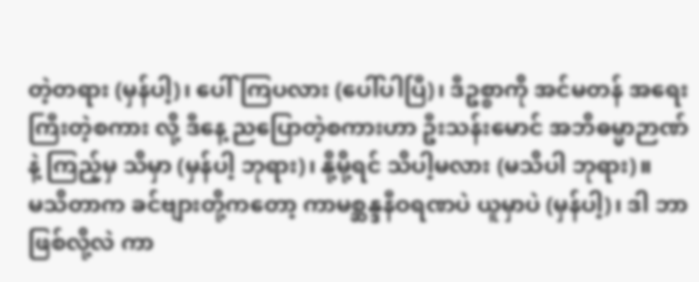တဲ့တရား (မှန်ပါ့)၊ ပေါ်ကြပလား (ပေါ်ပါပြီ)၊ ဒီဥစ္စာကို အင်မတန် အရေးကြီးတဲ့စကား လို့ ဒီနေ့ ညပြောတဲ့စကားဟာ ဦးသန်းမောင် အဘိဓမ္မာဉာဏ်နဲ့ ကြည့်မှ သိမှာ (မှန်ပါ့ ဘုရား)၊ နို့မို့ရင် သိပါ့မလား (မသိပါ ဘုရား)။
မသိတာက ခင်ဗျားတို့ကတော့ ကာမစ္ဆန္ဒနီဝရဏပဲ ယူမှာပဲ (မှန်ပါ့)၊ ဒါ ဘာဖြစ်လို့လဲ ကာ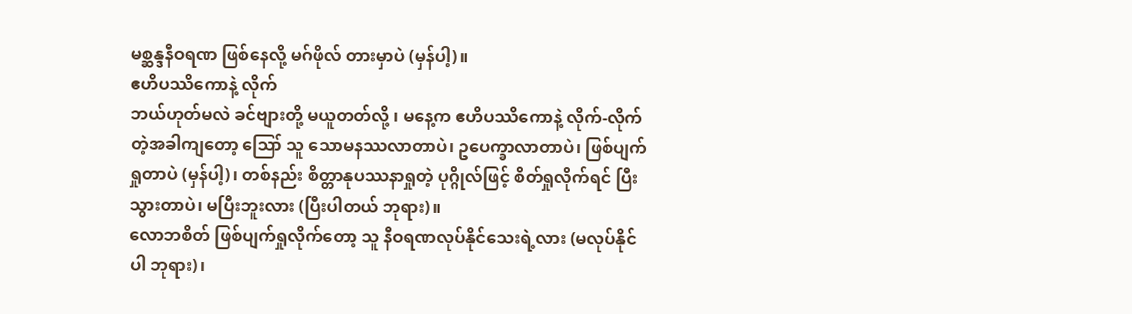မစ္ဆန္ဒနီဝရဏ ဖြစ်နေလို့ မဂ်ဖိုလ် တားမှာပဲ (မှန်ပါ့)။
ဧဟိပဿိကောနဲ့ လိုက်
ဘယ်ဟုတ်မလဲ ခင်ဗျားတို့ မယူတတ်လို့ ၊ မနေ့က ဧဟိပဿိကောနဲ့ လိုက်-လိုက်တဲ့အခါကျတော့ ဪ သူ သောမနဿလာတာပဲ၊ ဥပေက္ခာလာတာပဲ၊ ဖြစ်ပျက်ရှုတာပဲ (မှန်ပါ့)၊ တစ်နည်း စိတ္တာနုပဿနာရှုတဲ့ ပုဂ္ဂိုလ်ဖြင့် စိတ်ရှုလိုက်ရင် ပြီးသွားတာပဲ၊ မပြီးဘူးလား (ပြီးပါတယ် ဘုရား)။
လောဘစိတ် ဖြစ်ပျက်ရှုလိုက်တော့ သူ နီဝရဏလုပ်နိုင်သေးရဲ့လား (မလုပ်နိုင်ပါ ဘုရား)၊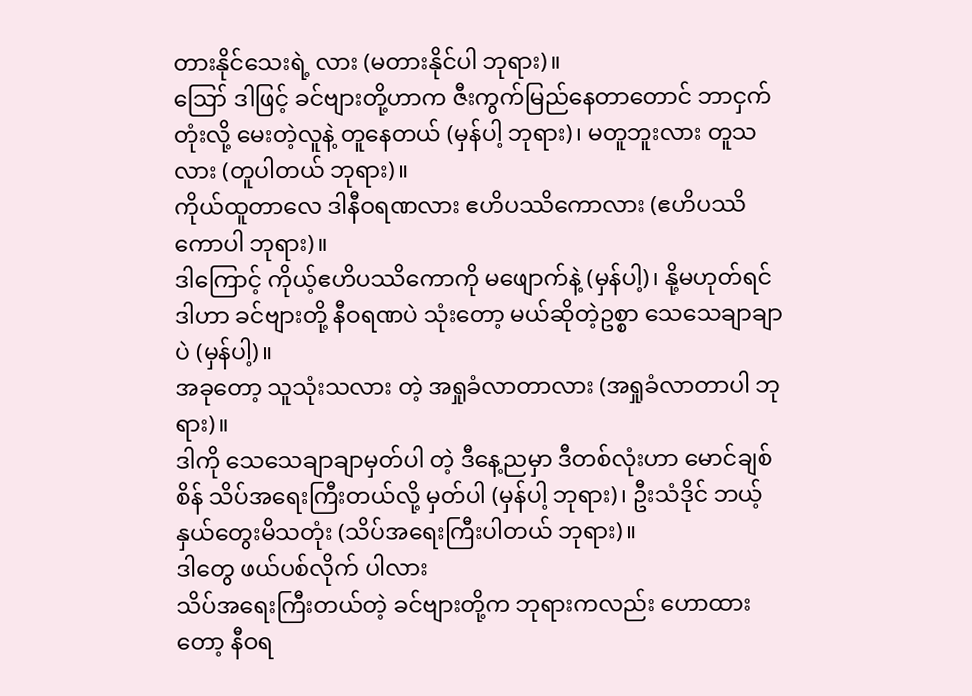တားနိုင်သေးရဲ့ လား (မတားနိုင်ပါ ဘုရား)။
ဪ ဒါဖြင့် ခင်ဗျားတို့ဟာက ဇီးကွက်မြည်နေတာတောင် ဘာငှက်တုံးလို့ မေးတဲ့လူနဲ့ တူနေတယ် (မှန်ပါ့ ဘုရား)၊ မတူဘူးလား တူသလား (တူပါတယ် ဘုရား)။
ကိုယ်ထူတာလေ ဒါနီဝရဏလား ဧဟိပဿိကောလား (ဧဟိပဿိကောပါ ဘုရား)။
ဒါကြောင့် ကိုယ့်ဧဟိပဿိကောကို မဖျောက်နဲ့ (မှန်ပါ့)၊ နို့မဟုတ်ရင် ဒါဟာ ခင်ဗျားတို့ နီဝရဏပဲ သုံးတော့ မယ်ဆိုတဲ့ဥစ္စာ သေသေချာချာပဲ (မှန်ပါ့)။
အခုတော့ သူသုံးသလား တဲ့ အရှုခံလာတာလား (အရှုခံလာတာပါ ဘုရား)။
ဒါကို သေသေချာချာမှတ်ပါ တဲ့ ဒီနေ့ညမှာ ဒီတစ်လုံးဟာ မောင်ချစ်စိန် သိပ်အရေးကြီးတယ်လို့ မှတ်ပါ (မှန်ပါ့ ဘုရား)၊ ဦးသံဒိုင် ဘယ့်နှယ်တွေးမိသတုံး (သိပ်အရေးကြီးပါတယ် ဘုရား)။
ဒါတွေ ဖယ်ပစ်လိုက် ပါလား
သိပ်အရေးကြီးတယ်တဲ့ ခင်ဗျားတို့က ဘုရားကလည်း ဟောထားတော့ နီဝရ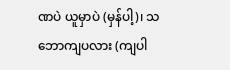ဏပဲ ယူမှာပဲ (မှန်ပါ့)၊ သဘောကျပလား (ကျပါ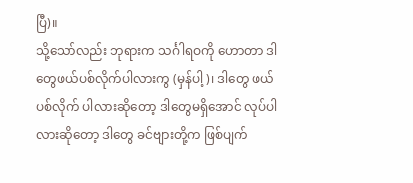ပြီ)။
သို့သော်လည်း ဘုရားက သင်္ဂါရဝကို ဟောတာ ဒါတွေဖယ်ပစ်လိုက်ပါလားကွ (မှန်ပါ့)၊ ဒါတွေ ဖယ်ပစ်လိုက် ပါလားဆိုတော့ ဒါတွေမရှိအောင် လုပ်ပါလားဆိုတော့ ဒါတွေ ခင်ဗျားတို့က ဖြစ်ပျက်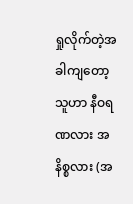ရှုလိုက်တဲ့အခါကျတော့ သူဟာ နီဝရဏလား အနိစ္စလား (အ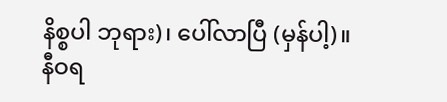နိစ္စပါ ဘုရား)၊ ပေါ်လာပြီ (မှန်ပါ့)။
နီဝရ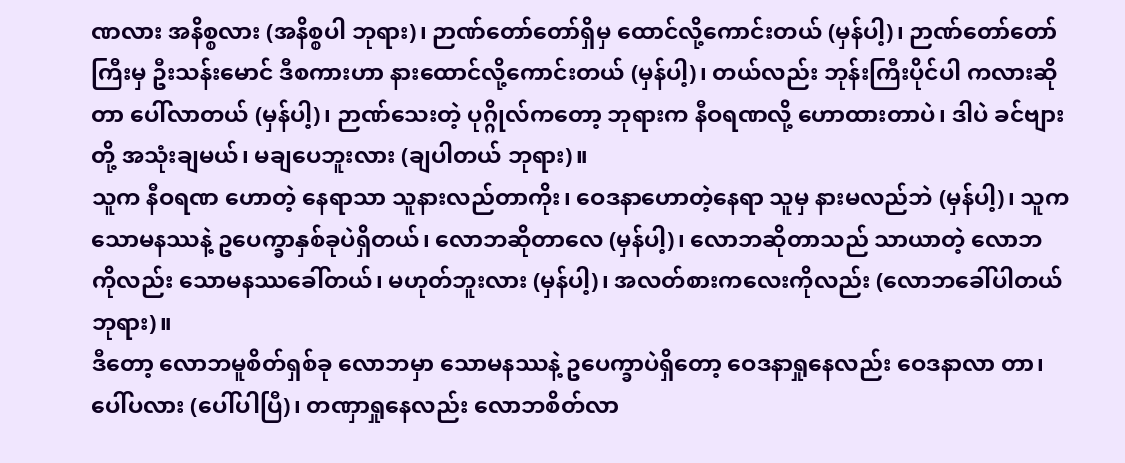ဏလား အနိစ္စလား (အနိစ္စပါ ဘုရား)၊ ဉာဏ်တော်တော်ရှိမှ ထောင်လို့ကောင်းတယ် (မှန်ပါ့)၊ ဉာဏ်တော်တော်ကြီးမှ ဦးသန်းမောင် ဒီစကားဟာ နားထောင်လို့ကောင်းတယ် (မှန်ပါ့)၊ တယ်လည်း ဘုန်းကြီးပိုင်ပါ ကလားဆိုတာ ပေါ်လာတယ် (မှန်ပါ့)၊ ဉာဏ်သေးတဲ့ ပုဂ္ဂိုလ်ကတော့ ဘုရားက နီဝရဏလို့ ဟောထားတာပဲ၊ ဒါပဲ ခင်ဗျားတို့ အသုံးချမယ်၊ မချပေဘူးလား (ချပါတယ် ဘုရား)။
သူက နီဝရဏ ဟောတဲ့ နေရာသာ သူနားလည်တာကိုး၊ ဝေဒနာဟောတဲ့နေရာ သူမှ နားမလည်ဘဲ (မှန်ပါ့)၊ သူက သောမနဿနဲ့ ဥပေက္ခာနှစ်ခုပဲရှိတယ်၊ လောဘဆိုတာလေ (မှန်ပါ့)၊ လောဘဆိုတာသည် သာယာတဲ့ လောဘ ကိုလည်း သောမနဿခေါ်တယ်၊ မဟုတ်ဘူးလား (မှန်ပါ့)၊ အလတ်စားကလေးကိုလည်း (လောဘခေါ်ပါတယ် ဘုရား)။
ဒီတော့ လောဘမူစိတ်ရှစ်ခု လောဘမှာ သောမနဿနဲ့ ဥပေက္ခာပဲရှိတော့ ဝေဒနာရှုနေလည်း ဝေဒနာလာ တာ၊ ပေါ်ပလား (ပေါ်ပါပြီ)၊ တဏှာရှုနေလည်း လောဘစိတ်လာ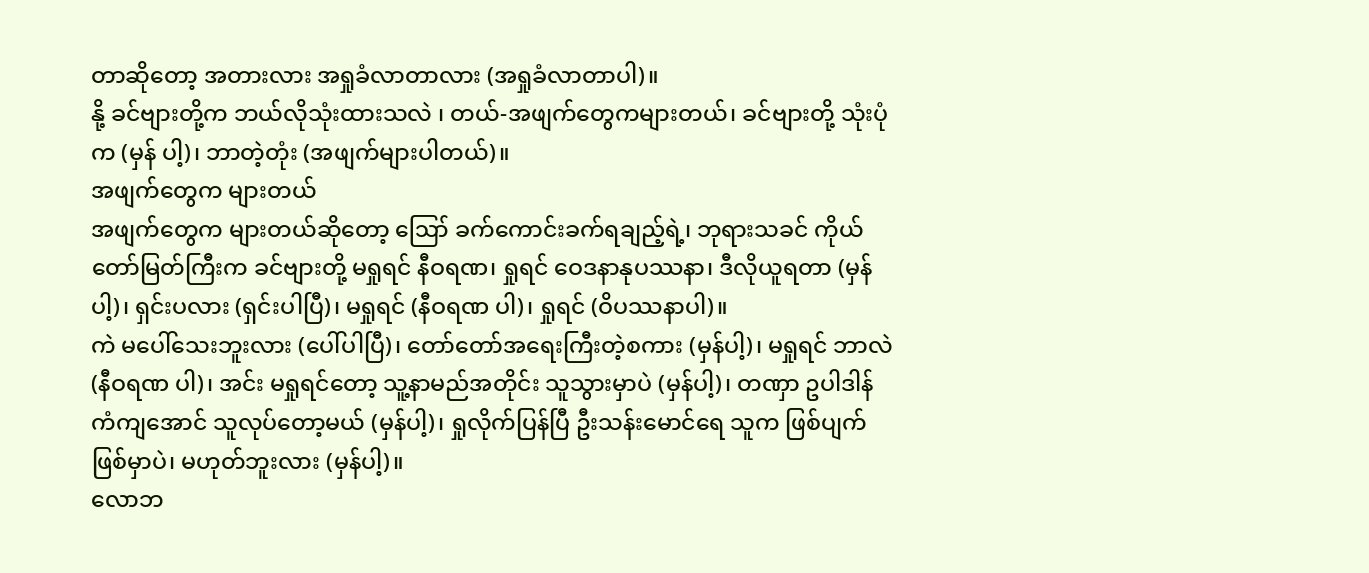တာဆိုတော့ အတားလား အရှုခံလာတာလား (အရှုခံလာတာပါ)။
နို့ ခင်ဗျားတို့က ဘယ်လိုသုံးထားသလဲ ၊ တယ်-အဖျက်တွေကများတယ်၊ ခင်ဗျားတို့ သုံးပုံက (မှန် ပါ့)၊ ဘာတဲ့တုံး (အဖျက်များပါတယ်)။
အဖျက်တွေက များတယ်
အဖျက်တွေက များတယ်ဆိုတော့ ဪ ခက်ကောင်းခက်ရချည့်ရဲ့၊ ဘုရားသခင် ကိုယ်တော်မြတ်ကြီးက ခင်ဗျားတို့ မရှုရင် နီဝရဏ၊ ရှုရင် ဝေဒနာနုပဿနာ၊ ဒီလိုယူရတာ (မှန်ပါ့)၊ ရှင်းပလား (ရှင်းပါပြီ)၊ မရှုရင် (နီဝရဏ ပါ)၊ ရှုရင် (ဝိပဿနာပါ)။
ကဲ မပေါ်သေးဘူးလား (ပေါ်ပါပြီ)၊ တော်တော်အရေးကြီးတဲ့စကား (မှန်ပါ့)၊ မရှုရင် ဘာလဲ (နီဝရဏ ပါ)၊ အင်း မရှုရင်တော့ သူ့နာမည်အတိုင်း သူသွားမှာပဲ (မှန်ပါ့)၊ တဏှာ ဥပါဒါန် ကံကျအောင် သူလုပ်တော့မယ် (မှန်ပါ့)၊ ရှုလိုက်ပြန်ပြီ ဦးသန်းမောင်ရေ သူက ဖြစ်ပျက်ဖြစ်မှာပဲ၊ မဟုတ်ဘူးလား (မှန်ပါ့)။
လောဘ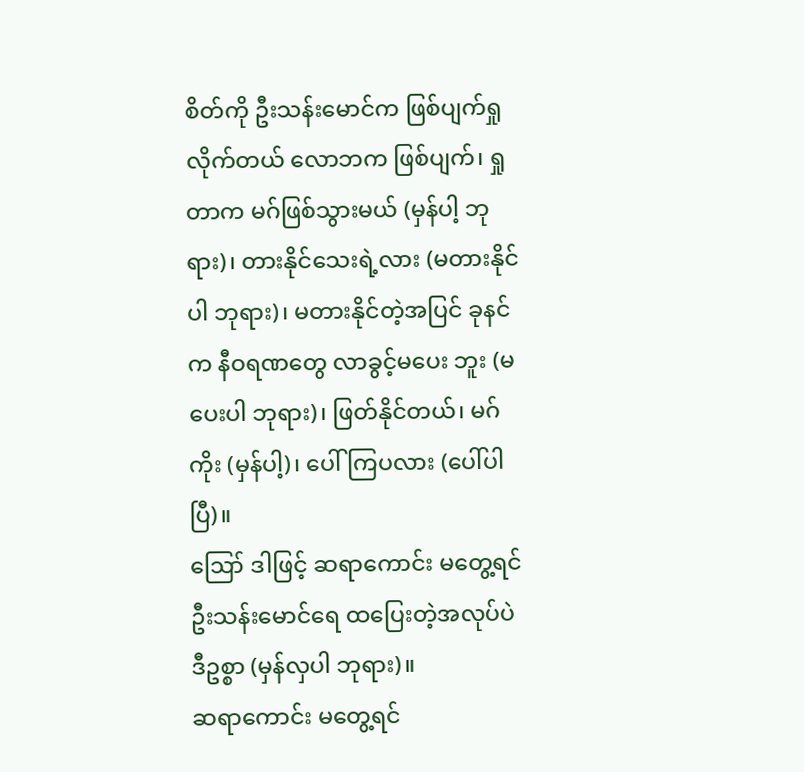စိတ်ကို ဦးသန်းမောင်က ဖြစ်ပျက်ရှုလိုက်တယ် လောဘက ဖြစ်ပျက်၊ ရှုတာက မဂ်ဖြစ်သွားမယ် (မှန်ပါ့ ဘုရား)၊ တားနိုင်သေးရဲ့လား (မတားနိုင်ပါ ဘုရား)၊ မတားနိုင်တဲ့အပြင် ခုနင်က နီဝရဏတွေ လာခွင့်မပေး ဘူး (မပေးပါ ဘုရား)၊ ဖြတ်နိုင်တယ်၊ မဂ်ကိုး (မှန်ပါ့)၊ ပေါ်ကြပလား (ပေါ်ပါပြီ)။
ဪ ဒါဖြင့် ဆရာကောင်း မတွေ့ရင် ဦးသန်းမောင်ရေ ထပြေးတဲ့အလုပ်ပဲ ဒီဥစ္စာ (မှန်လှပါ ဘုရား)။
ဆရာကောင်း မတွေ့ရင်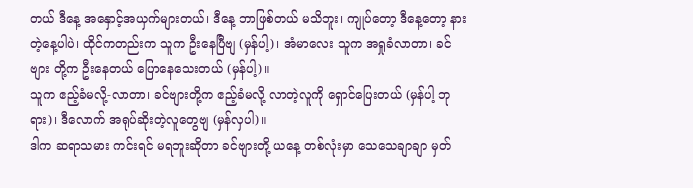တယ် ဒီနေ့ အနှောင့်အယှက်များတယ်၊ ဒီနေ့ ဘာဖြစ်တယ် မသိဘူး၊ ကျုပ်တော့ ဒီနေ့တော့ နားတဲ့နေ့ပါပဲ၊ ထိုင်ကတည်းက သူက ဦးနေပြီဗျ (မှန်ပါ့)၊ အံမာလေး သူက အရှုခံလာတာ၊ ခင်ဗျား တို့က ဦးနေတယ် ပြောနေသေးတယ် (မှန်ပါ့)။
သူက ဧည့်ခံမလို့-လာတာ၊ ခင်ဗျားတို့က ဧည့်ခံမလို့ လာတဲ့လူကို ရှောင်ပြေးတယ် (မှန်ပါ့ ဘုရား)၊ ဒီလောက် အရုပ်ဆိုးတဲ့လူတွေဗျ (မှန်လှပါ)။
ဒါက ဆရာသမား ကင်းရင် မရဘူးဆိုတာ ခင်ဗျားတို့ ယနေ့ တစ်လုံးမှာ သေသေချာချာ မှတ်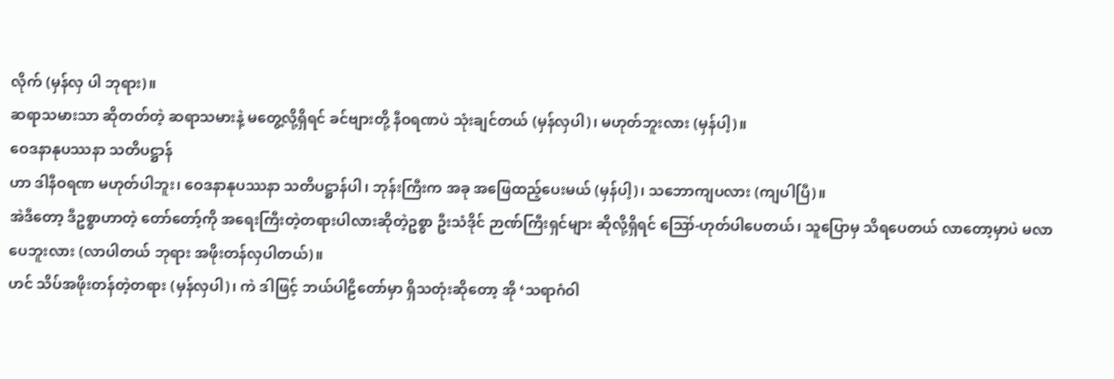လိုက် (မှန်လှ ပါ ဘုရား)။
ဆရာသမားသာ ဆိုတတ်တဲ့ ဆရာသမားနဲ့ မတွေ့လို့ရှိရင် ခင်ဗျားတို့ နီဝရဏပဲ သုံးချင်တယ် (မှန်လှပါ)၊ မဟုတ်ဘူးလား (မှန်ပါ့)။
ဝေဒနာနုပဿနာ သတိပဋ္ဌာန်
ဟာ ဒါနီဝရဏ မဟုတ်ပါဘူး၊ ဝေဒနာနုပဿနာ သတိပဋ္ဌာန်ပါ၊ ဘုန်းကြီးက အခု အဖြေထည့်ပေးမယ် (မှန်ပါ့)၊ သဘောကျပလား (ကျပါပြီ)။
အဲဒီတော့ ဒီဥစ္စာဟာတဲ့ တော်တော့်ကို အရေးကြီးတဲ့တရားပါလားဆိုတဲ့ဥစ္စာ ဦးသံဒိုင် ဉာဏ်ကြီးရှင်များ ဆိုလို့ရှိရင် ဪ-ဟုတ်ပါပေတယ်၊ သူပြောမှ သိရပေတယ် လာတော့မှာပဲ မလာပေဘူးလား (လာပါတယ် ဘုရား အဖိုးတန်လှပါတယ်)။
ဟင် သိပ်အဖိုးတန်တဲ့တရား (မှန်လှပါ)၊ ကဲ ဒါဖြင့် ဘယ်ပါဠိတော်မှာ ရှိသတုံးဆိုတော့ အို ‘သရာဂံဝါ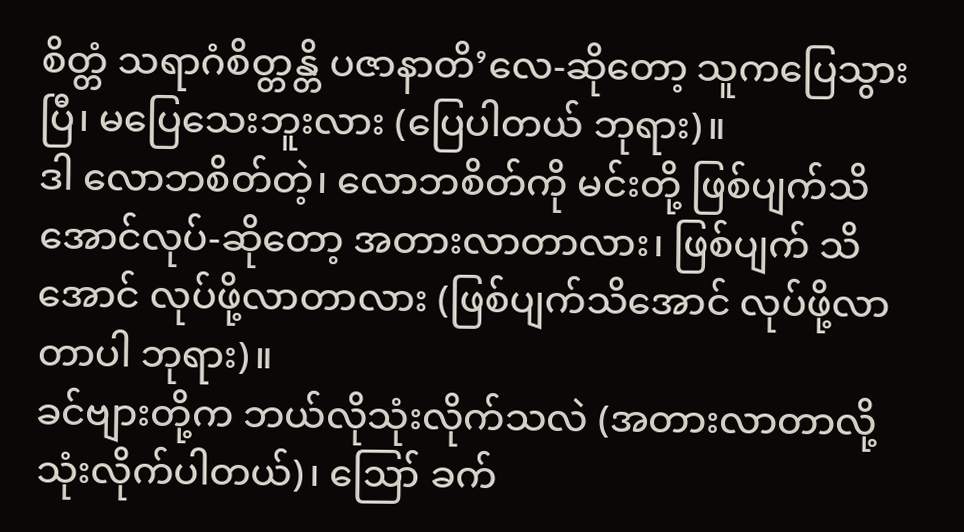စိတ္တံ သရာဂံစိတ္တန္တိ ပဇာနာတိ’လေ-ဆိုတော့ သူကပြေသွားပြီ၊ မပြေသေးဘူးလား (ပြေပါတယ် ဘုရား)။
ဒါ လောဘစိတ်တဲ့၊ လောဘစိတ်ကို မင်းတို့ ဖြစ်ပျက်သိအောင်လုပ်-ဆိုတော့ အတားလာတာလား၊ ဖြစ်ပျက် သိအောင် လုပ်ဖို့လာတာလား (ဖြစ်ပျက်သိအောင် လုပ်ဖို့လာတာပါ ဘုရား)။
ခင်ဗျားတို့က ဘယ်လိုသုံးလိုက်သလဲ (အတားလာတာလို့ သုံးလိုက်ပါတယ်)၊ ဪ ခက်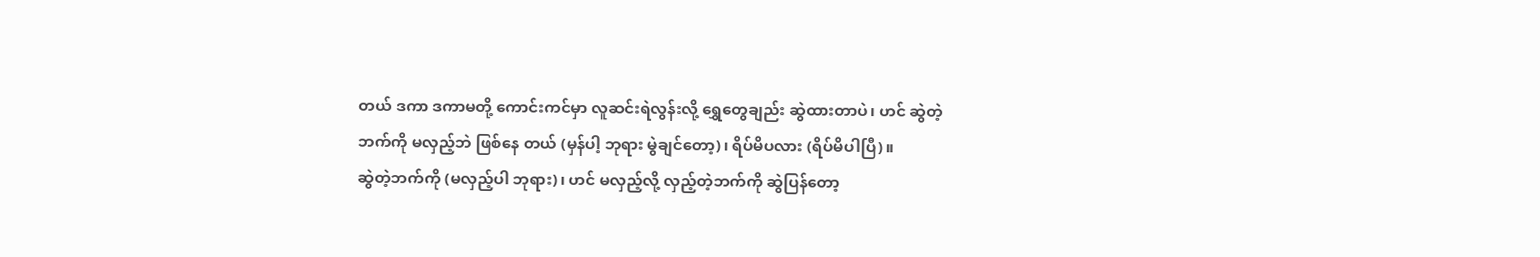တယ် ဒကာ ဒကာမတို့ ကောင်းကင်မှာ လူဆင်းရဲလွန်းလို့ ရွှေတွေချည်း ဆွဲထားတာပဲ၊ ဟင် ဆွဲတဲ့ဘက်ကို မလှည့်ဘဲ ဖြစ်နေ တယ် (မှန်ပါ့ ဘုရား မွဲချင်တော့)၊ ရိပ်မိပလား (ရိပ်မိပါပြီ)။
ဆွဲတဲ့ဘက်ကို (မလှည့်ပါ ဘုရား)၊ ဟင် မလှည့်လို့ လှည့်တဲ့ဘက်ကို ဆွဲပြန်တော့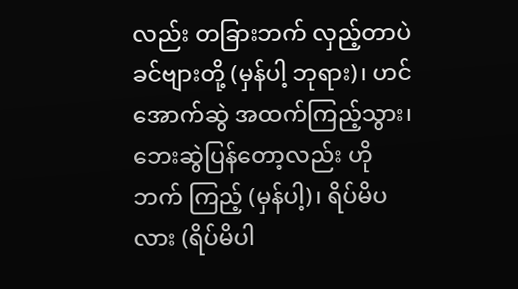လည်း တခြားဘက် လှည့်တာပဲ ခင်ဗျားတို့ (မှန်ပါ့ ဘုရား)၊ ဟင် အောက်ဆွဲ အထက်ကြည့်သွား၊ ဘေးဆွဲပြန်တော့လည်း ဟိုဘက် ကြည့် (မှန်ပါ့)၊ ရိပ်မိပလား (ရိပ်မိပါ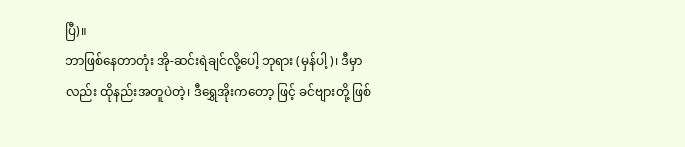ပြီ)။
ဘာဖြစ်နေတာတုံး အို-ဆင်းရဲချင်လို့ပေါ့ ဘုရား (မှန်ပါ့)၊ ဒီမှာလည်း ထိုနည်းအတူပဲတဲ့၊ ဒီရွှေအိုးကတော့ ဖြင့် ခင်ဗျားတို့ ဖြစ်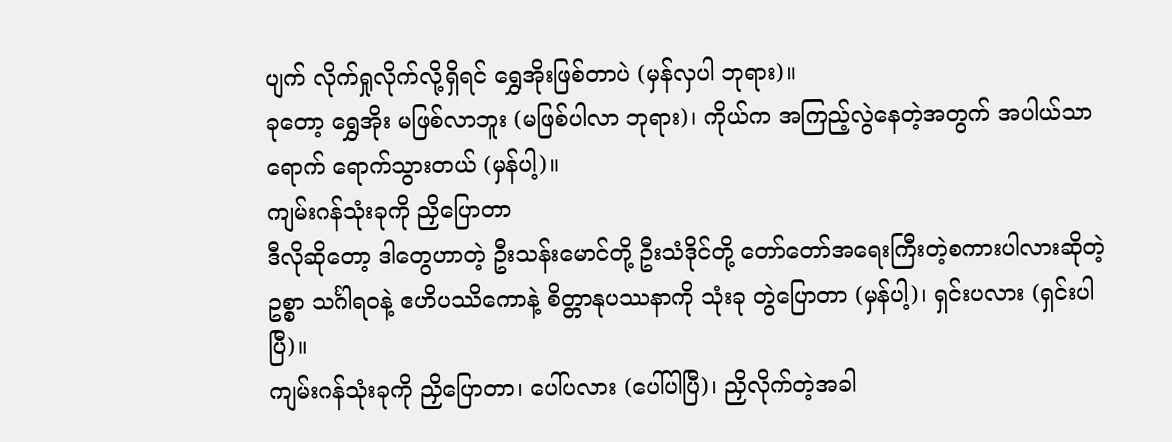ပျက် လိုက်ရှုလိုက်လို့ရှိရင် ရွှေအိုးဖြစ်တာပဲ (မှန်လှပါ ဘုရား)။
ခုတော့ ရွှေအိုး မဖြစ်လာဘူး (မဖြစ်ပါလာ ဘုရား)၊ ကိုယ်က အကြည့်လွဲနေတဲ့အတွက် အပါယ်သာရောက် ရောက်သွားတယ် (မှန်ပါ့)။
ကျမ်းဂန်သုံးခုကို ညှိပြောတာ
ဒီလိုဆိုတော့ ဒါတွေဟာတဲ့ ဦးသန်းမောင်တို့ ဦးသံဒိုင်တို့ တော်တော်အရေးကြီးတဲ့စကားပါလားဆိုတဲ့ဥစ္စာ သင်္ဂါရဝနဲ့ ဧဟိပဿိကောနဲ့ စိတ္တာနုပဿနာကို သုံးခု တွဲပြောတာ (မှန်ပါ့)၊ ရှင်းပလား (ရှင်းပါပြီ)။
ကျမ်းဂန်သုံးခုကို ညှိပြောတာ၊ ပေါ်ပလား (ပေါ်ပါပြီ)၊ ညှိလိုက်တဲ့အခါ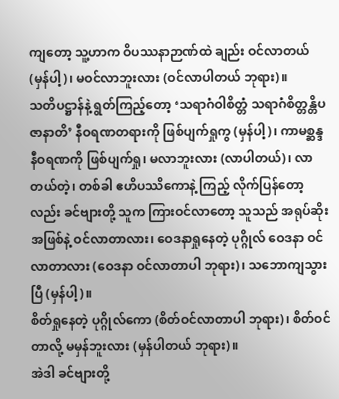ကျတော့ သူ့ဟာက ဝိပဿနာဉာဏ်ထဲ ချည်း ဝင်လာတယ် (မှန်ပါ့)၊ မဝင်လာဘူးလား (ဝင်လာပါတယ် ဘုရား)။
သတိပဋ္ဌာန်နဲ့ ရွတ်ကြည့်တော့ ‘သရာဂံဝါစိတ္တံ သရာဂံစိတ္တန္တိပဇာနာတိ’ နီဝရဏတရားကို ဖြစ်ပျက်ရှုကွ (မှန်ပါ့)၊ ကာမစ္ဆန္ဒနီဝရဏကို ဖြစ်ပျက်ရှု၊ မလာဘူးလား (လာပါတယ်)၊ လာတယ်တဲ့၊ တစ်ခါ ဧဟိပဿိကောနဲ့ ကြည့် လိုက်ပြန်တော့လည်း ခင်ဗျားတို့ သူက ကြားဝင်လာတော့ သူသည် အရုပ်ဆိုးအဖြစ်နဲ့ ဝင်လာတာလား၊ ဝေဒနာရှုနေတဲ့ ပုဂ္ဂိုလ် ဝေဒနာ ဝင်လာတာလား (ဝေဒနာ ဝင်လာတာပါ ဘုရား)၊ သဘောကျသွားပြီ (မှန်ပါ့)။
စိတ်ရှုနေတဲ့ ပုဂ္ဂိုလ်ကော (စိတ်ဝင်လာတာပါ ဘုရား)၊ စိတ်ဝင်တာလို့ မမှန်ဘူးလား (မှန်ပါတယ် ဘုရား)။
အဲဒါ ခင်ဗျားတို့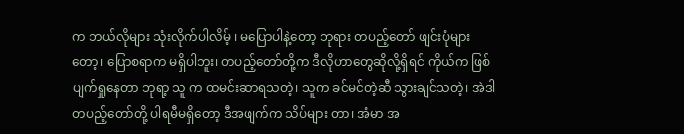က ဘယ်လိုများ သုံးလိုက်ပါလိမ့် ၊ မပြောပါနဲ့တော့ ဘုရား တပည့်တော် ဖျင်းပုံများ တော့၊ ပြောစရာက မရှိပါဘူး၊ တပည့်တော်တို့က ဒီလိုဟာတွေဆိုလို့ရှိရင် ကိုယ်က ဖြစ်ပျက်ရှုနေတာ ဘုရာ့ သူ က ထမင်းဆာရသတဲ့၊ သူက ခင်မင်တဲ့ဆီ သွားချင်သတဲ့၊ အဲဒါ တပည့်တော်တို့ ပါရမီမရှိတော့ ဒီအဖျက်က သိပ်များ တာ၊ အံမာ အ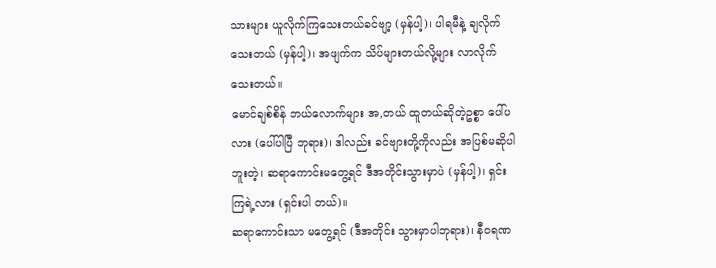သားများ ယူလိုက်ကြသေးတယ်ခင်ဗျာ့ (မှန်ပါ့)၊ ပါရမီနဲ့ ချလိုက်သေးတယ် (မှန်ပါ့)၊ အဖျက်က သိပ်များတယ်လို့များ လာလိုက်သေးတယ်။
မောင်ချစ်စိန် ဘယ်လောက်များ အ,တယ် ထူတယ်ဆိုတဲ့ဥစ္စာ ပေါ်ပလား (ပေါ်ပါပြီ ဘုရား)၊ ဒါလည်း ခင်ဗျားတို့ကိုလည်း အပြစ်မဆိုပါဘူးတဲ့၊ ဆရာကောင်းမတွေ့ရင် ဒီအတိုင်းသွားမှာပဲ (မှန်ပါ့)၊ ရှင်းကြရဲ့လား (ရှင်းပါ တယ်)။
ဆရာကောင်းသာ မတွေ့ရင် (ဒီအတိုင်း သွားမှာပါဘုရား)၊ နီဝရဏ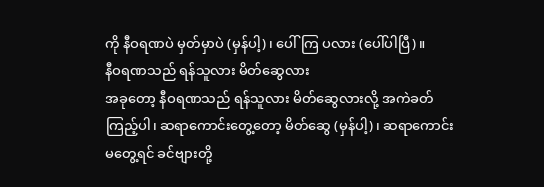ကို နီဝရဏပဲ မှတ်မှာပဲ (မှန်ပါ့)၊ ပေါ်ကြ ပလား (ပေါ်ပါပြီ)။
နီဝရဏသည် ရန်သူလား မိတ်ဆွေလား
အခုတော့ နီဝရဏသည် ရန်သူလား မိတ်ဆွေလားလို့ အကဲခတ်ကြည့်ပါ၊ ဆရာကောင်းတွေ့တော့ မိတ်ဆွေ (မှန်ပါ့)၊ ဆရာကောင်း မတွေ့ရင် ခင်ဗျားတို့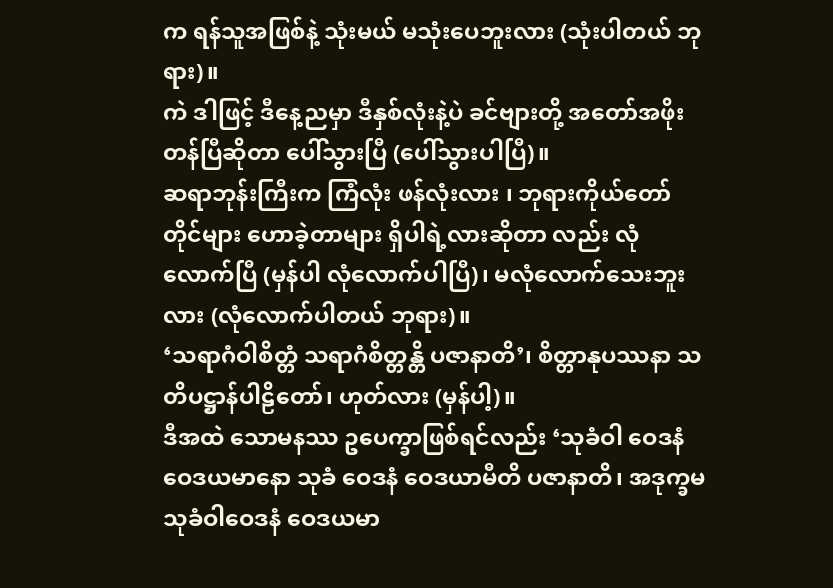က ရန်သူအဖြစ်နဲ့ သုံးမယ် မသုံးပေဘူးလား (သုံးပါတယ် ဘုရား)။
ကဲ ဒါဖြင့် ဒီနေ့ညမှာ ဒီနှစ်လုံးနဲ့ပဲ ခင်ဗျားတို့ အတော်အဖိုးတန်ပြီဆိုတာ ပေါ်သွားပြီ (ပေါ်သွားပါပြီ)။
ဆရာဘုန်းကြီးက ကြံလုံး ဖန်လုံးလား ၊ ဘုရားကိုယ်တော်တိုင်များ ဟောခဲ့တာများ ရှိပါရဲ့လားဆိုတာ လည်း လုံလောက်ပြီ (မှန်ပါ လုံလောက်ပါပြီ)၊ မလုံလောက်သေးဘူးလား (လုံလောက်ပါတယ် ဘုရား)။
‘သရာဂံဝါစိတ္တံ သရာဂံစိတ္တန္တိ ပဇာနာတိ’၊ စိတ္တာနုပဿနာ သတိပဋ္ဌာန်ပါဠိတော်၊ ဟုတ်လား (မှန်ပါ့)။
ဒီအထဲ သောမနဿ ဥပေက္ခာဖြစ်ရင်လည်း ‘သုခံဝါ ဝေဒနံ ဝေဒယမာနော သုခံ ဝေဒနံ ဝေဒယာမီတိ ပဇာနာတိ၊ အဒုက္ခမ သုခံဝါဝေဒနံ ဝေဒယမာ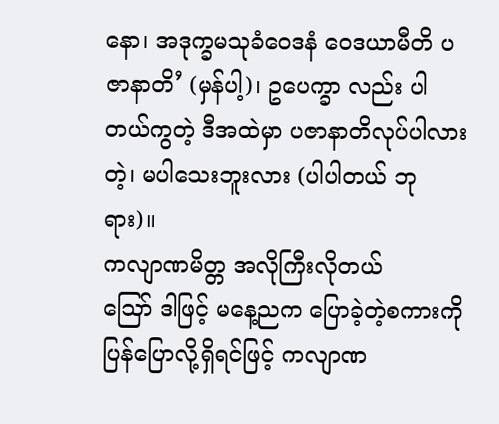နော၊ အဒုက္ခမသုခံဝေဒနံ ဝေဒယာမီတိ ပဇာနာတိ’ (မှန်ပါ့)၊ ဥပေက္ခာ လည်း ပါတယ်ကွတဲ့ ဒီအထဲမှာ ပဇာနာတိလုပ်ပါလား တဲ့၊ မပါသေးဘူးလား (ပါပါတယ် ဘုရား)။
ကလျာဏမိတ္တ အလိုကြီးလိုတယ်
ဪ ဒါဖြင့် မနေ့ညက ပြောခဲ့တဲ့စကားကို ပြန်ပြောလို့ရှိရင်ဖြင့် ကလျာဏ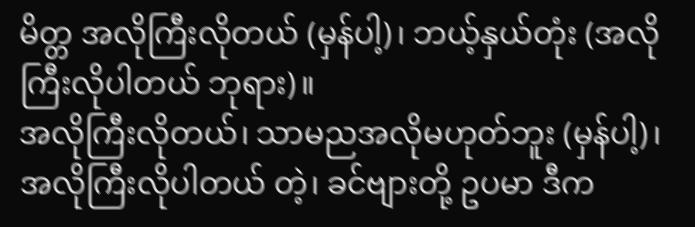မိတ္တ အလိုကြီးလိုတယ် (မှန်ပါ့)၊ ဘယ့်နှယ်တုံး (အလိုကြီးလိုပါတယ် ဘုရား)။
အလိုကြီးလိုတယ်၊ သာမညအလိုမဟုတ်ဘူး (မှန်ပါ့)၊ အလိုကြီးလိုပါတယ် တဲ့၊ ခင်ဗျားတို့ ဥပမာ ဒီက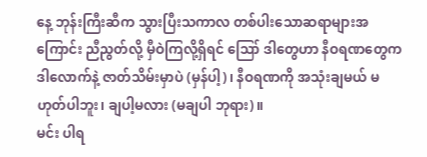နေ့ ဘုန်းကြီးဆီက သွားပြီးသကာလ တစ်ပါးသောဆရာများအကြောင်း ညီညွတ်လို့ မှီဝဲကြလို့ရှိရင် ဪ ဒါတွေဟာ နီဝရဏတွေက ဒါလောက်နဲ့ ဇာတ်သိမ်းမှာပဲ (မှန်ပါ့)၊ နီဝရဏကို အသုံးချမယ် မဟုတ်ပါဘူး၊ ချပါ့မလား (မချပါ ဘုရား)။
မင်း ပါရ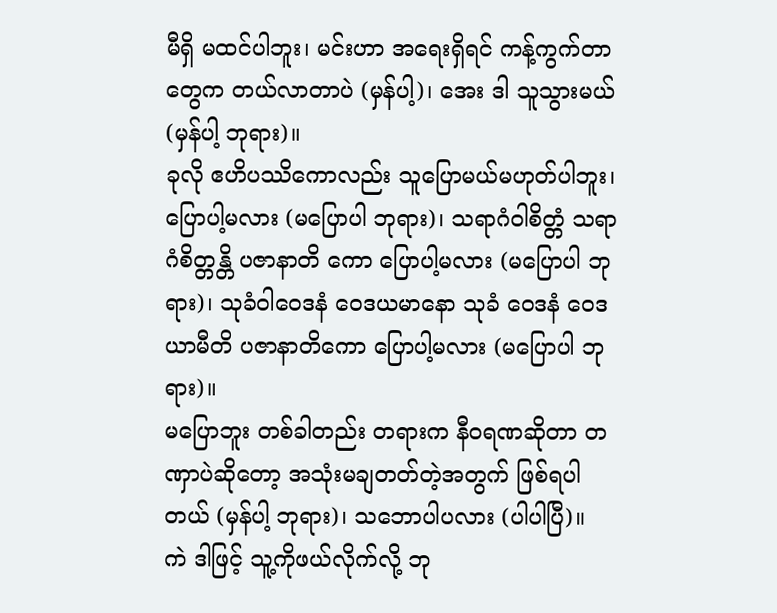မီရှိ မထင်ပါဘူး၊ မင်းဟာ အရေးရှိရင် ကန့်ကွက်တာတွေက တယ်လာတာပဲ (မှန်ပါ့)၊ အေး ဒါ သူသွားမယ် (မှန်ပါ့ ဘုရား)။
ခုလို ဧဟိပဿိကောလည်း သူပြောမယ်မဟုတ်ပါဘူး၊ ပြောပါ့မလား (မပြောပါ ဘုရား)၊ သရာဂံဝါစိတ္တံ သရာဂံစိတ္တန္တိ ပဇာနာတိ ကော ပြောပါ့မလား (မပြောပါ ဘုရား)၊ သုခံဝါဝေဒနံ ဝေဒယမာနော သုခံ ဝေဒနံ ဝေဒယာမီတိ ပဇာနာတိကော ပြောပါ့မလား (မပြောပါ ဘုရား)။
မပြောဘူး တစ်ခါတည်း တရားက နီဝရဏဆိုတာ တဏှာပဲဆိုတော့ အသုံးမချတတ်တဲ့အတွက် ဖြစ်ရပါတယ် (မှန်ပါ့ ဘုရား)၊ သဘောပါပလား (ပါပါပြီ)။
ကဲ ဒါဖြင့် သူ့ကိုဖယ်လိုက်လို့ ဘု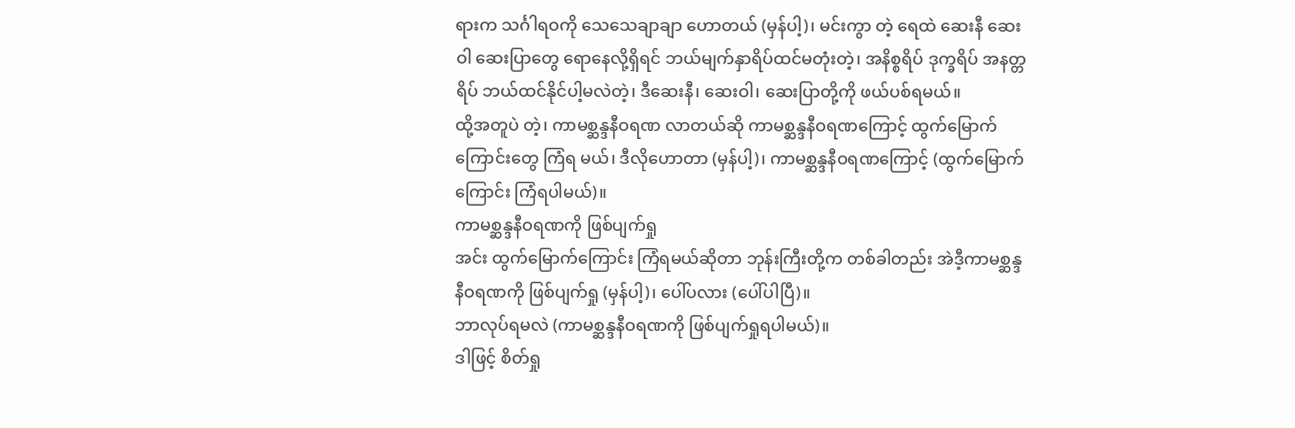ရားက သင်္ဂါရဝကို သေသေချာချာ ဟောတယ် (မှန်ပါ့)၊ မင်းကွာ တဲ့ ရေထဲ ဆေးနီ ဆေးဝါ ဆေးပြာတွေ ရောနေလို့ရှိရင် ဘယ်မျက်နှာရိပ်ထင်မတုံးတဲ့၊ အနိစ္စရိပ် ဒုက္ခရိပ် အနတ္တရိပ် ဘယ်ထင်နိုင်ပါ့မလဲတဲ့၊ ဒီဆေးနီ၊ ဆေးဝါ၊ ဆေးပြာတို့ကို ဖယ်ပစ်ရမယ်။
ထို့အတူပဲ တဲ့၊ ကာမစ္ဆန္ဒနီဝရဏ လာတယ်ဆို ကာမစ္ဆန္ဒနီဝရဏကြောင့် ထွက်မြောက်ကြောင်းတွေ ကြံရ မယ်၊ ဒီလိုဟောတာ (မှန်ပါ့)၊ ကာမစ္ဆန္ဒနီဝရဏကြောင့် (ထွက်မြောက်ကြောင်း ကြံရပါမယ်)။
ကာမစ္ဆန္ဒနီဝရဏကို ဖြစ်ပျက်ရှု
အင်း ထွက်မြောက်ကြောင်း ကြံရမယ်ဆိုတာ ဘုန်းကြီးတို့က တစ်ခါတည်း အဲဒီ့ကာမစ္ဆန္ဒနီဝရဏကို ဖြစ်ပျက်ရှု (မှန်ပါ့)၊ ပေါ်ပလား (ပေါ်ပါပြီ)။
ဘာလုပ်ရမလဲ (ကာမစ္ဆန္ဒနီဝရဏကို ဖြစ်ပျက်ရှုရပါမယ်)။
ဒါဖြင့် စိတ်ရှု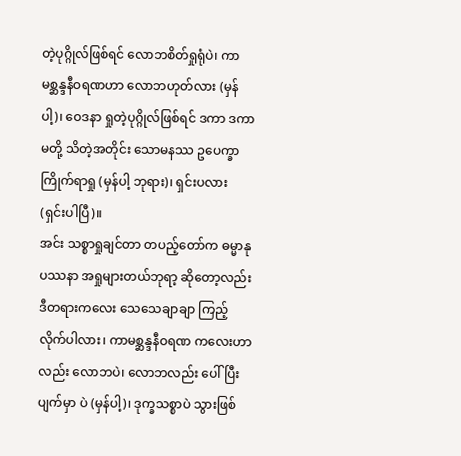တဲ့ပုဂ္ဂိုလ်ဖြစ်ရင် လောဘစိတ်ရှုရုံပဲ၊ ကာမစ္ဆန္ဒနီဝရဏဟာ လောဘဟုတ်လား (မှန်ပါ့)၊ ဝေဒနာ ရှုတဲ့ပုဂ္ဂိုလ်ဖြစ်ရင် ဒကာ ဒကာမတို့ သိတဲ့အတိုင်း သောမနဿ ဥပေက္ခာ ကြိုက်ရာရှု (မှန်ပါ့ ဘုရား)၊ ရှင်းပလား (ရှင်းပါပြီ)။
အင်း သစ္စာရှုချင်တာ တပည့်တော်က ဓမ္မာနုပဿနာ အရှုများတယ်ဘုရာ့ ဆိုတော့လည်း ဒီတရားကလေး သေသေချာချာ ကြည့်လိုက်ပါလား၊ ကာမစ္ဆန္ဒနီဝရဏ ကလေးဟာလည်း လောဘပဲ၊ လောဘလည်း ပေါ်ပြီး ပျက်မှာ ပဲ (မှန်ပါ့)၊ ဒုက္ခသစ္စာပဲ သွားဖြစ်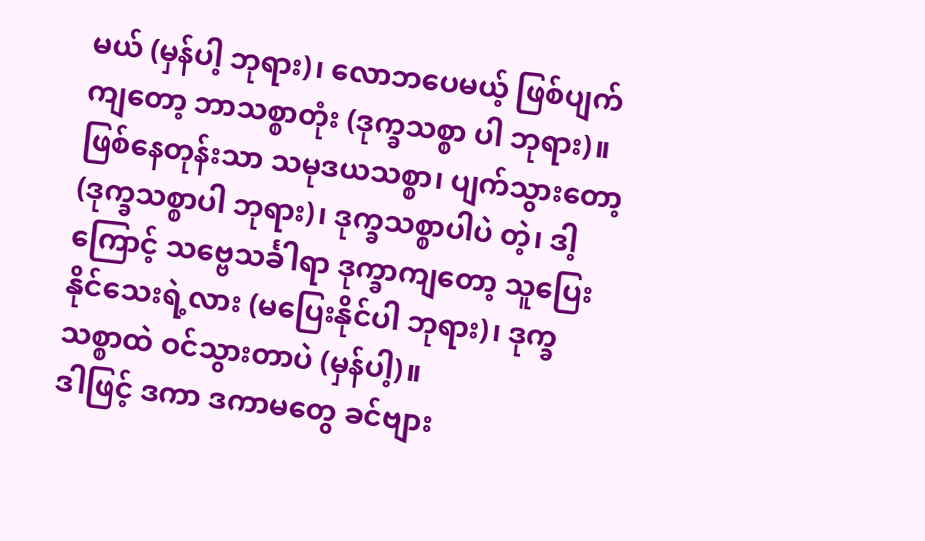မယ် (မှန်ပါ့ ဘုရား)၊ လောဘပေမယ့် ဖြစ်ပျက်ကျတော့ ဘာသစ္စာတုံး (ဒုက္ခသစ္စာ ပါ ဘုရား)။
ဖြစ်နေတုန်းသာ သမုဒယသစ္စာ၊ ပျက်သွားတော့ (ဒုက္ခသစ္စာပါ ဘုရား)၊ ဒုက္ခသစ္စာပါပဲ တဲ့၊ ဒါ့ကြောင့် သဗ္ဗေသင်္ခါရာ ဒုက္ခာကျတော့ သူပြေးနိုင်သေးရဲ့လား (မပြေးနိုင်ပါ ဘုရား)၊ ဒုက္ခသစ္စာထဲ ဝင်သွားတာပဲ (မှန်ပါ့)။
ဒါဖြင့် ဒကာ ဒကာမတွေ ခင်ဗျား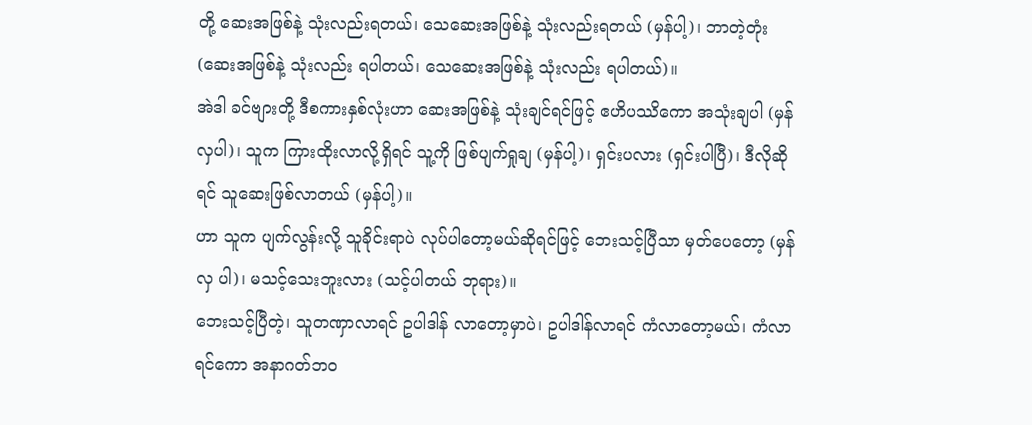တို့ ဆေးအဖြစ်နဲ့ သုံးလည်းရတယ်၊ သေဆေးအဖြစ်နဲ့ သုံးလည်းရတယ် (မှန်ပါ့)၊ ဘာတဲ့တုံး (ဆေးအဖြစ်နဲ့ သုံးလည်း ရပါတယ်၊ သေဆေးအဖြစ်နဲ့ သုံးလည်း ရပါတယ်)။
အဲဒါ ခင်ဗျားတို့ ဒီစကားနှစ်လုံးဟာ ဆေးအဖြစ်နဲ့ သုံးချင်ရင်ဖြင့် ဧဟိပဿိကော အသုံးချပါ (မှန်လှပါ)၊ သူက ကြားထိုးလာလို့ရှိရင် သူ့ကို ဖြစ်ပျက်ရှုချ (မှန်ပါ့)၊ ရှင်းပလား (ရှင်းပါပြီ)၊ ဒီလိုဆိုရင် သူဆေးဖြစ်လာတယ် (မှန်ပါ့)။
ဟာ သူက ပျက်လွန်းလို့ သူခိုင်းရာပဲ လုပ်ပါတော့မယ်ဆိုရင်ဖြင့် ဘေးသင့်ပြီသာ မှတ်ပေတော့ (မှန်လှ ပါ)၊ မသင့်သေးဘူးလား (သင့်ပါတယ် ဘုရား)။
ဘေးသင့်ပြီတဲ့၊ သူတဏှာလာရင် ဥပါဒါန် လာတော့မှာပဲ၊ ဥပါဒါန်လာရင် ကံလာတော့မယ်၊ ကံလာရင်ကော အနာဂတ်ဘဝ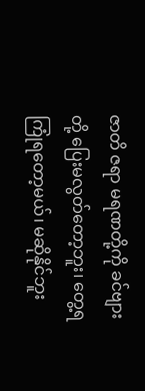ဇာတိ ဇရာ မရဏတို့ကို ခင်ဗျားတို့ ပြေးမလွတ်တော့ဘူး၊ တွေ့ရကြုံရတော့မယ်၊ မဆိုနိုင်ဘူး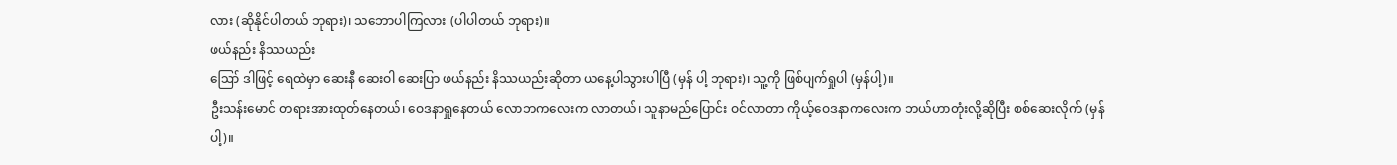လား (ဆိုနိုင်ပါတယ် ဘုရား)၊ သဘောပါကြလား (ပါပါတယ် ဘုရား)။
ဖယ်နည်း နိဿယည်း
ဪ ဒါဖြင့် ရေထဲမှာ ဆေးနီ ဆေးဝါ ဆေးပြာ ဖယ်နည်း နိဿယည်းဆိုတာ ယနေ့ပါသွားပါပြီ (မှန် ပါ့ ဘုရား)၊ သူ့ကို ဖြစ်ပျက်ရှုပါ (မှန်ပါ့)။
ဦးသန်းမောင် တရားအားထုတ်နေတယ်၊ ဝေဒနာရှုနေတယ် လောဘကလေးက လာတယ်၊ သူနာမည်ပြောင်း ဝင်လာတာ ကိုယ့်ဝေဒနာကလေးက ဘယ်ဟာတုံးလို့ဆိုပြီး စစ်ဆေးလိုက် (မှန်ပါ့)။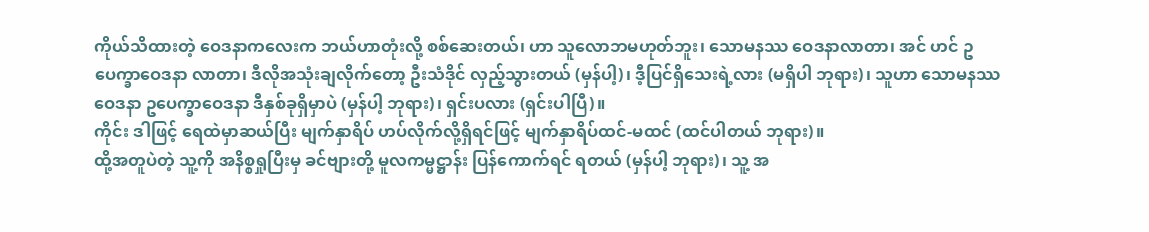ကိုယ်သိထားတဲ့ ဝေဒနာကလေးက ဘယ်ဟာတုံးလို့ စစ်ဆေးတယ်၊ ဟာ သူလောဘမဟုတ်ဘူး၊ သောမနဿ ဝေဒနာလာတာ၊ အင် ဟင် ဥပေက္ခာဝေဒနာ လာတာ၊ ဒီလိုအသုံးချလိုက်တော့ ဦးသံဒိုင် လှည့်သွားတယ် (မှန်ပါ့)၊ ဒီ့ပြင်ရှိသေးရဲ့လား (မရှိပါ ဘုရား)၊ သူဟာ သောမနဿဝေဒနာ ဥပေက္ခာဝေဒနာ ဒီနှစ်ခုရှိမှာပဲ (မှန်ပါ့ ဘုရား)၊ ရှင်းပလား (ရှင်းပါပြီ)။
ကိုင်း ဒါဖြင့် ရေထဲမှာဆယ်ပြီး မျက်နှာရိပ် ဟပ်လိုက်လို့ရှိရင်ဖြင့် မျက်နှာရိပ်ထင်-မထင် (ထင်ပါတယ် ဘုရား)။
ထို့အတူပဲတဲ့ သူ့ကို အနိစ္စရှုပြီးမှ ခင်ဗျားတို့ မူလကမ္မဋ္ဌာန်း ပြန်ကောက်ရင် ရတယ် (မှန်ပါ့ ဘုရား)၊ သူ့ အ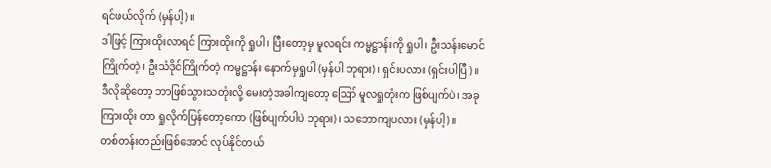ရင်ဖယ်လိုက် (မှန်ပါ့)။
ဒါဖြင့် ကြားထိုးလာရင် ကြားထိုးကို ရှုပါ၊ ပြီးတော့မှ မူလရင်း ကမ္မဋ္ဌာန်းကို ရှုပါ၊ ဦးသန်းမောင် ကြိုက်တဲ့၊ ဦးသံဒိုင်ကြိုက်တဲ့ ကမ္မဋ္ဌာန်း နောက်မှရှုပါ (မှန်ပါ ဘုရား)၊ ရှင်းပလား (ရှင်းပါပြီ)။
ဒီလိုဆိုတော့ ဘာဖြစ်သွားသတုံးလို့ မေးတဲ့အခါကျတော့ ဪ မူလရှုတုံးက ဖြစ်ပျက်ပဲ၊ အခု ကြားထိုး တာ ရှုလိုက်ပြန်တော့ကော (ဖြစ်ပျက်ပါပဲ ဘုရား)၊ သဘောကျပလား (မှန်ပါ့)။
တစ်တန်းတည်းဖြစ်အောင် လုပ်နိုင်တယ်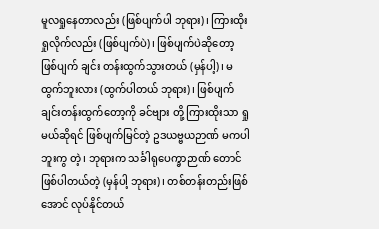မူလရှုနေတာလည်း (ဖြစ်ပျက်ပါ ဘုရား)၊ ကြားထိုးရှုလိုက်လည်း (ဖြစ်ပျက်ပဲ)၊ ဖြစ်ပျက်ပဲဆိုတော့ ဖြစ်ပျက် ချင်း တန်းထွက်သွားတယ် (မှန်ပါ့)၊ မထွက်ဘူးလား (ထွက်ပါတယ် ဘုရား)၊ ဖြစ်ပျက်ချင်းတန်းထွက်တော့ကို ခင်ဗျား တို့ ကြားထိုးသာ ရှုမယ်ဆိုရင် ဖြစ်ပျက်မြင်တဲ့ ဥဒယဗ္ဗယဉာဏ် မကပါဘူးကွ တဲ့၊ ဘုရားက သင်္ခါရုပေက္ခာဉာဏ် တောင် ဖြစ်ပါတယ်တဲ့ (မှန်ပါ့ ဘုရား)၊ တစ်တန်းတည်းဖြစ်အောင် လုပ်နိုင်တယ်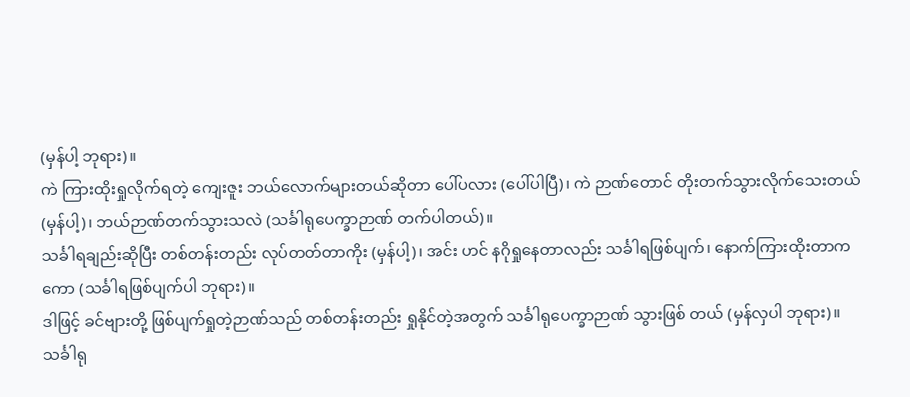(မှန်ပါ့ ဘုရား)။
ကဲ ကြားထိုးရှုလိုက်ရတဲ့ ကျေးဇူး ဘယ်လောက်များတယ်ဆိုတာ ပေါ်ပလား (ပေါ်ပါပြီ)၊ ကဲ ဉာဏ်တောင် တိုးတက်သွားလိုက်သေးတယ် (မှန်ပါ့)၊ ဘယ်ဉာဏ်တက်သွားသလဲ (သင်္ခါရုပေက္ခာဉာဏ် တက်ပါတယ်)။
သင်္ခါရချည်းဆိုပြီး တစ်တန်းတည်း လုပ်တတ်တာကိုး (မှန်ပါ့)၊ အင်း ဟင် နဂိုရှုနေတာလည်း သင်္ခါရဖြစ်ပျက်၊ နောက်ကြားထိုးတာကကော (သင်္ခါရဖြစ်ပျက်ပါ ဘုရား)။
ဒါဖြင့် ခင်ဗျားတို့ ဖြစ်ပျက်ရှုတဲ့ဉာဏ်သည် တစ်တန်းတည်း ရှုနိုင်တဲ့အတွက် သင်္ခါရုပေက္ခာဉာဏ် သွားဖြစ် တယ် (မှန်လှပါ ဘုရား)။
သင်္ခါရု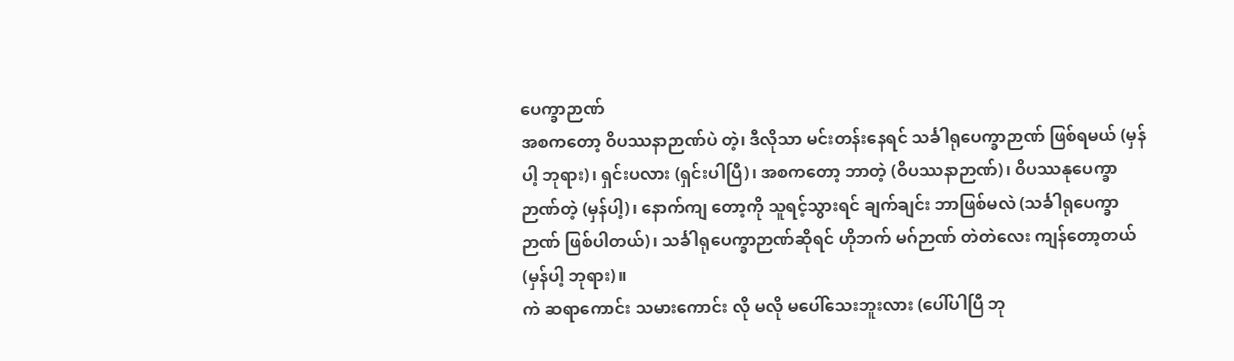ပေက္ခာဉာဏ်
အစကတော့ ဝိပဿနာဉာဏ်ပဲ တဲ့၊ ဒီလိုသာ မင်းတန်းနေရင် သင်္ခါရုပေက္ခာဉာဏ် ဖြစ်ရမယ် (မှန်ပါ့ ဘုရား)၊ ရှင်းပလား (ရှင်းပါပြီ)၊ အစကတော့ ဘာတဲ့ (ဝိပဿနာဉာဏ်)၊ ဝိပဿနုပေက္ခာဉာဏ်တဲ့ (မှန်ပါ့)၊ နောက်ကျ တော့ကို သူရင့်သွားရင် ချက်ချင်း ဘာဖြစ်မလဲ (သင်္ခါရုပေက္ခာဉာဏ် ဖြစ်ပါတယ်)၊ သင်္ခါရုပေက္ခာဉာဏ်ဆိုရင် ဟိုဘက် မဂ်ဉာဏ် တဲတဲလေး ကျန်တော့တယ် (မှန်ပါ့ ဘုရား)။
ကဲ ဆရာကောင်း သမားကောင်း လို မလို မပေါ်သေးဘူးလား (ပေါ်ပါပြီ ဘု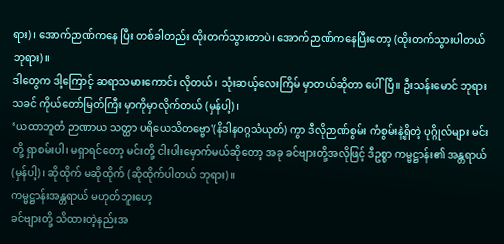ရား)၊ အောက်ဉာဏ်ကနေ ပြီး တစ်ခါတည်း ထိုးတက်သွားတာပဲ၊ အောက်ဉာဏ်ကနေပြီးတော့ (ထိုးတက်သွားပါတယ် ဘုရား)။
ဒါတွေက ဒါ့ကြောင့် ဆရာသမားကောင်း လိုတယ်၊ သုံးဆယ့်လေးကြိမ် မှာတယ်ဆိုတာ ပေါ်ပြီ။ ဦးသန်းမောင် ဘုရားသခင် ကိုယ်တော်မြတ်ကြီး မှာကိုမှာလိုက်တယ် (မှန်ပါ့)၊
‘ယထာဘူတံ ဉာဏာယ သတ္ထာ ပရိယေသိတဗ္ဗော'(နိဒါနဝဂ္ဂသံယုတ်) ကွာ ဒီလိုဉာဏ်စွမ်း ကံစွမ်းနဲ့ရှိတဲ့ ပုဂ္ဂိုလ်များ မင်းတို့ ရှာစမ်းပါ၊ မရှာရင်တော့ မင်းတို့ ငါးပါးမှောက်မယ်ဆိုတော့ အခု ခင်ဗျားတို့အလိုဖြင့် ဒီဥစ္စာ ကမ္မဋ္ဌာန်း၏ အန္တရာယ် (မှန်ပါ့)၊ ဆိုထိုက် မဆိုထိုက် (ဆိုထိုက်ပါတယ် ဘုရား)။
ကမ္မဋ္ဌာန်းအန္တရာယ် မဟုတ်ဘူးဟေ့
ခင်ဗျားတို့ သိထားတဲ့နည်းအ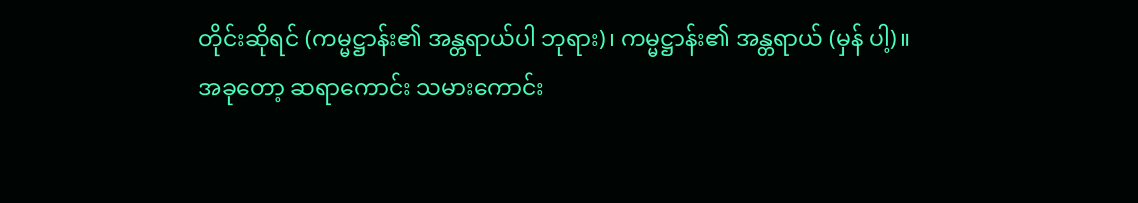တိုင်းဆိုရင် (ကမ္မဋ္ဌာန်း၏ အန္တရာယ်ပါ ဘုရား)၊ ကမ္မဋ္ဌာန်း၏ အန္တရာယ် (မှန် ပါ့)။
အခုတော့ ဆရာကောင်း သမားကောင်း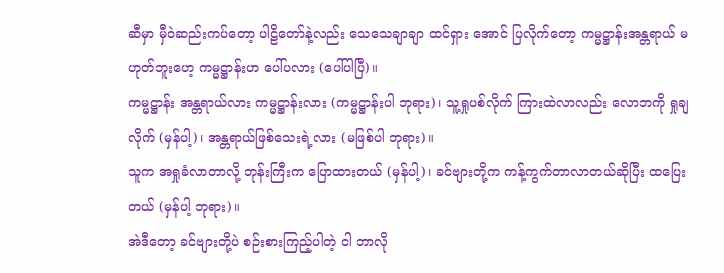ဆီမှာ မှီဝဲဆည်းကပ်တော့ ပါဠိတော်နဲ့လည်း သေသေချာချာ ထင်ရှား အောင် ပြလိုက်တော့ ကမ္မဋ္ဌာန်းအန္တရာယ် မဟုတ်ဘူးဟေ့ ကမ္မဋ္ဌာန်းဟ ပေါ်ပလား (ပေါ်ပါပြီ)။
ကမ္မဋ္ဌာန်း အန္တရာယ်လား ကမ္မဋ္ဌာန်းလား (ကမ္မဋ္ဌာန်းပါ ဘုရား)၊ သူ့ရှုပစ်လိုက် ကြားထဲလာလည်း လောဘကို ရှုချလိုက် (မှန်ပါ့)၊ အန္တရာယ်ဖြစ်သေးရဲ့လား (မဖြစ်ပါ ဘုရား)။
သူက အရှုခံလာတာလို့ ဘုန်းကြီးက ပြောထားတယ် (မှန်ပါ့)၊ ခင်ဗျားတို့က ကန့်ကွက်တာလာတယ်ဆိုပြီး ထပြေးတယ် (မှန်ပါ့ ဘုရား)။
အဲဒီတော့ ခင်ဗျားတို့ပဲ စဉ်းစားကြည့်ပါတဲ့ ငါ ဘာလို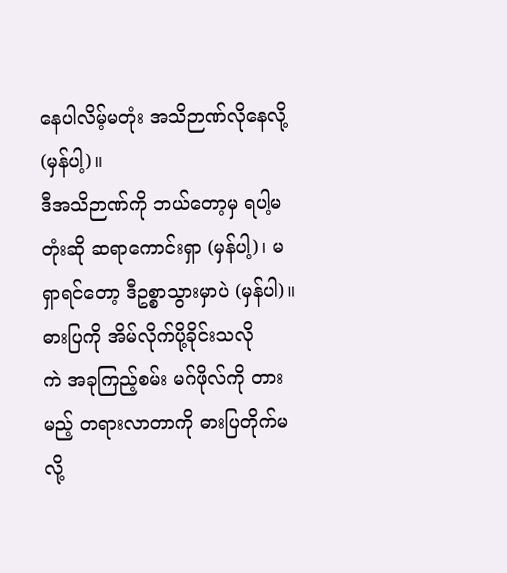နေပါလိမ့်မတုံး အသိဉာဏ်လိုနေလို့ (မှန်ပါ့)။
ဒီအသိဉာဏ်ကို ဘယ်တော့မှ ရပါ့မတုံးဆို ဆရာကောင်းရှာ (မှန်ပါ့)၊ မရှာရင်တော့ ဒီဥစ္စာသွားမှာပဲ (မှန်ပါ)။
ဓားပြကို အိမ်လိုက်ပို့ခိုင်းသလို
ကဲ အခုကြည့်စမ်း မဂ်ဖိုလ်ကို တားမည့် တရားလာတာကို ဓားပြတိုက်မလို့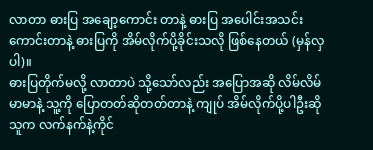လာတာ ဓားပြ အချော့ကောင်း တာနဲ့ ဓားပြ အပေါင်းအသင်းကောင်းတာနဲ့ ဓားပြကို အိမ်လိုက်ပို့ခိုင်းသလို ဖြစ်နေတယ် (မှန်လှပါ)။
ဓားပြတိုက်မလို့ လာတာပဲ သို့သော်လည်း အပြောအဆို လိမ်လိမ်မာမာနဲ့ သူ့ကို ပြောတတ်ဆိုတတ်တာနဲ့ ကျုပ် အိမ်လိုက်ပို့ပါဦးဆို သူက လက်နက်နဲ့ကိုင်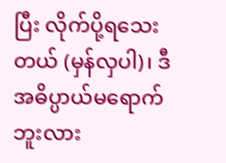ပြီး လိုက်ပို့ရသေးတယ် (မှန်လှပါ)၊ ဒီအဓိပ္ပာယ်မရောက်ဘူးလား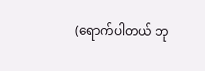(ရောက်ပါတယ် ဘု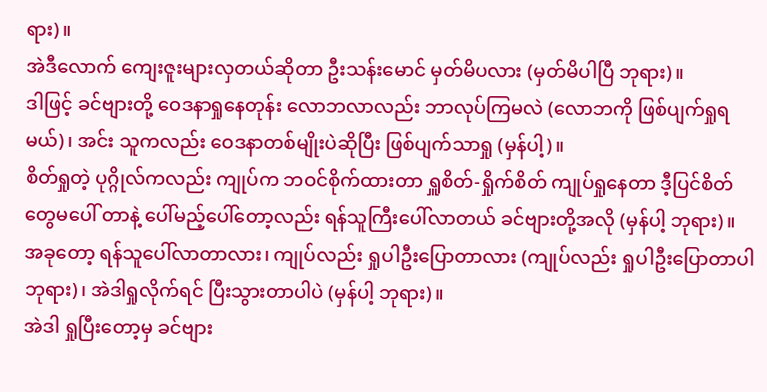ရား)။
အဲဒီလောက် ကျေးဇူးများလှတယ်ဆိုတာ ဦးသန်းမောင် မှတ်မိပလား (မှတ်မိပါပြီ ဘုရား)။
ဒါဖြင့် ခင်ဗျားတို့ ဝေဒနာရှုနေတုန်း လောဘလာလည်း ဘာလုပ်ကြမလဲ (လောဘကို ဖြစ်ပျက်ရှုရမယ်)၊ အင်း သူကလည်း ဝေဒနာတစ်မျိုးပဲဆိုပြီး ဖြစ်ပျက်သာရှု (မှန်ပါ့)။
စိတ်ရှုတဲ့ ပုဂ္ဂိုလ်ကလည်း ကျုပ်က ဘဝင်စိုက်ထားတာ ရှူစိတ်-ရှိုက်စိတ် ကျုပ်ရှုနေတာ ဒီ့ပြင်စိတ်တွေမပေါ် တာနဲ့ ပေါ်မည့်ပေါ်တော့လည်း ရန်သူကြီးပေါ်လာတယ် ခင်ဗျားတို့အလို (မှန်ပါ့ ဘုရား)။
အခုတော့ ရန်သူပေါ်လာတာလား၊ ကျုပ်လည်း ရှုပါဦးပြောတာလား (ကျုပ်လည်း ရှုပါဦးပြောတာပါ ဘုရား)၊ အဲဒါရှုလိုက်ရင် ပြီးသွားတာပါပဲ (မှန်ပါ့ ဘုရား)။
အဲဒါ ရှုပြီးတော့မှ ခင်ဗျား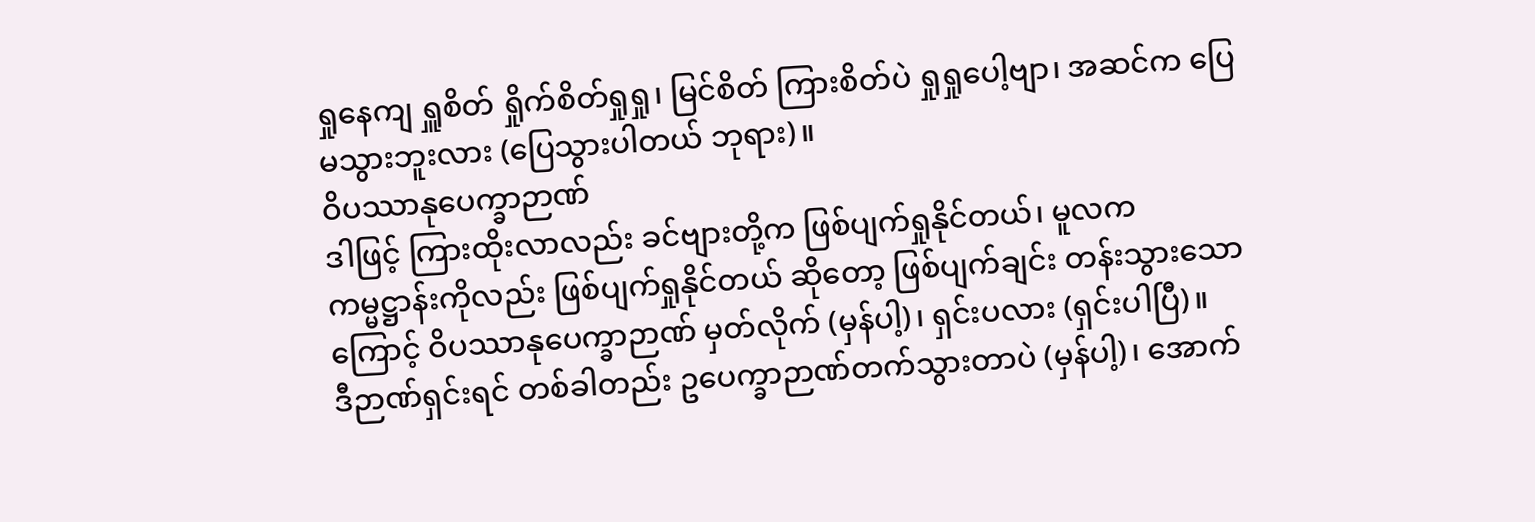ရှုနေကျ ရှူစိတ် ရှိုက်စိတ်ရှုရှု၊ မြင်စိတ် ကြားစိတ်ပဲ ရှုရှုပေါ့ဗျာ၊ အဆင်က ပြေ မသွားဘူးလား (ပြေသွားပါတယ် ဘုရား)။
ဝိပဿာနုပေက္ခာဉာဏ်
ဒါဖြင့် ကြားထိုးလာလည်း ခင်ဗျားတို့က ဖြစ်ပျက်ရှုနိုင်တယ်၊ မူလက ကမ္မဋ္ဌာန်းကိုလည်း ဖြစ်ပျက်ရှုနိုင်တယ် ဆိုတော့ ဖြစ်ပျက်ချင်း တန်းသွားသောကြောင့် ဝိပဿာနုပေက္ခာဉာဏ် မှတ်လိုက် (မှန်ပါ့)၊ ရှင်းပလား (ရှင်းပါပြီ)။
ဒီဉာဏ်ရှင်းရင် တစ်ခါတည်း ဥပေက္ခာဉာဏ်တက်သွားတာပဲ (မှန်ပါ့)၊ အောက်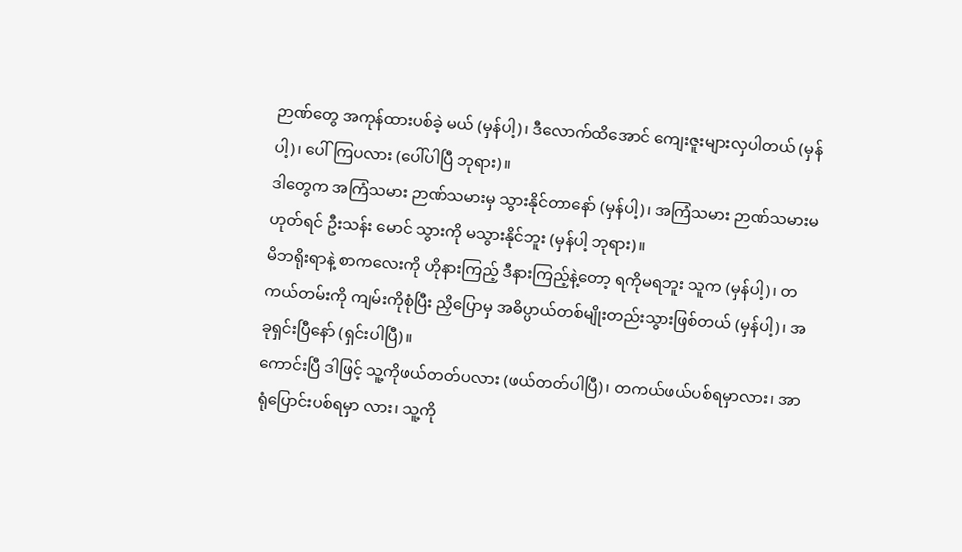ဉာဏ်တွေ အကုန်ထားပစ်ခဲ့ မယ် (မှန်ပါ့)၊ ဒီလောက်ထိအောင် ကျေးဇူးများလှပါတယ် (မှန်ပါ့)၊ ပေါ်ကြပလား (ပေါ်ပါပြီ ဘုရား)။
ဒါတွေက အကြံသမား ဉာဏ်သမားမှ သွားနိုင်တာနော် (မှန်ပါ့)၊ အကြံသမား ဉာဏ်သမားမဟုတ်ရင် ဦးသန်း မောင် သွားကို မသွားနိုင်ဘူး (မှန်ပါ့ ဘုရား)။
မိဘရိုးရာနဲ့ စာကလေးကို ဟိုနားကြည့် ဒီနားကြည့်နဲ့တော့ ရကိုမရဘူး သူက (မှန်ပါ့)၊ တကယ်တမ်းကို ကျမ်းကိုစုံပြီး ညှိပြောမှ အဓိပ္ပာယ်တစ်မျိုးတည်းသွားဖြစ်တယ် (မှန်ပါ့)၊ အခုရှင်းပြီနော် (ရှင်းပါပြီ)။
ကောင်းပြီ ဒါဖြင့် သူ့ကိုဖယ်တတ်ပလား (ဖယ်တတ်ပါပြီ)၊ တကယ်ဖယ်ပစ်ရမှာလား၊ အာရုံပြောင်းပစ်ရမှာ လား၊ သူ့ကို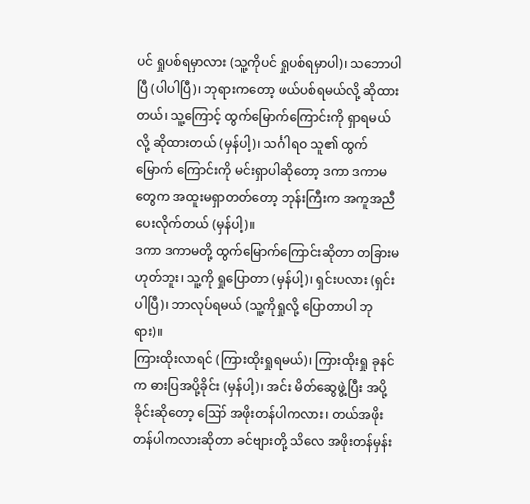ပင် ရှုပစ်ရမှာလား (သူ့ကိုပင် ရှုပစ်ရမှာပါ)၊ သဘောပါပြီ (ပါပါပြီ)၊ ဘုရားကတော့ ဖယ်ပစ်ရမယ်လို့ ဆိုထားတယ်၊ သူ့ကြောင့် ထွက်မြောက်ကြောင်းကို ရှာရမယ်လို့ ဆိုထားတယ် (မှန်ပါ့)၊ သင်္ဂါရဝ သူ၏ ထွက်မြောက် ကြောင်းကို မင်းရှာပါဆိုတော့ ဒကာ ဒကာမတွေက အထူးမရှာတတ်တော့ ဘုန်းကြီးက အကူအညီပေးလိုက်တယ် (မှန်ပါ့)။
ဒကာ ဒကာမတို့ ထွက်မြောက်ကြောင်းဆိုတာ တခြားမဟုတ်ဘူး၊ သူ့ကို ရှုပြောတာ (မှန်ပါ့)၊ ရှင်းပလား (ရှင်းပါပြီ)၊ ဘာလုပ်ရမယ် (သူ့ကိုရှုလို့ ပြောတာပါ ဘုရား)။
ကြားထိုးလာရင် (ကြားထိုးရှုရမယ်)၊ ကြားထိုးရှု ခုနင်က ဓားပြအပို့ခိုင်း (မှန်ပါ့)၊ အင်း မိတ်ဆွေဖွဲ့ပြီး အပို့ခိုင်းဆိုတော့ ဪ အဖိုးတန်ပါကလား၊ တယ်အဖိုးတန်ပါကလားဆိုတာ ခင်ဗျားတို့ သိလေ အဖိုးတန်မှန်း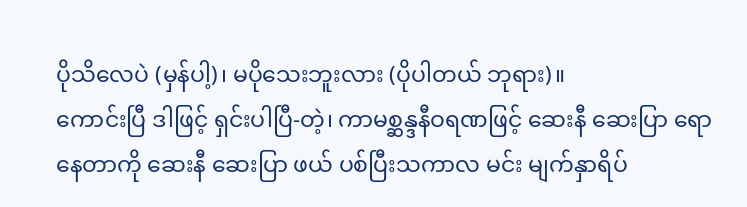ပိုသိလေပဲ (မှန်ပါ့)၊ မပိုသေးဘူးလား (ပိုပါတယ် ဘုရား)။
ကောင်းပြီ ဒါဖြင့် ရှင်းပါပြီ-တဲ့၊ ကာမစ္ဆန္ဒနီဝရဏဖြင့် ဆေးနီ ဆေးပြာ ရောနေတာကို ဆေးနီ ဆေးပြာ ဖယ် ပစ်ပြီးသကာလ မင်း မျက်နှာရိပ်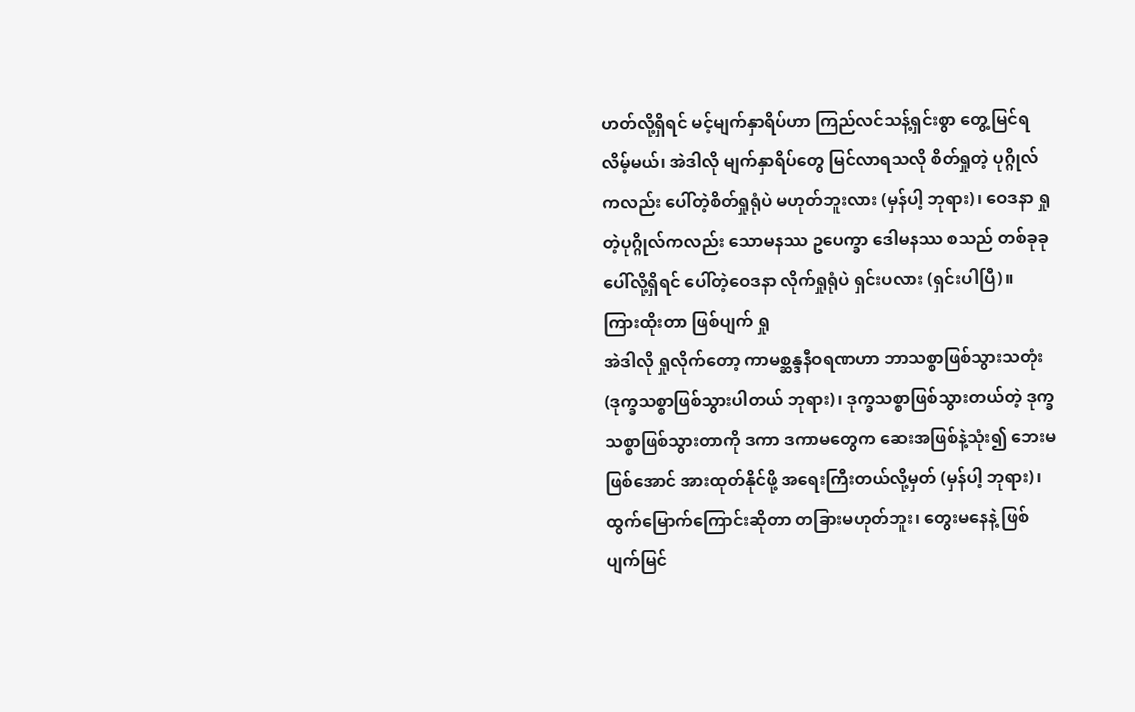ဟတ်လို့ရှိရင် မင့်မျက်နှာရိပ်ဟာ ကြည်လင်သန့်ရှင်းစွာ တွေ့မြင်ရလိမ့်မယ်၊ အဲဒါလို မျက်နှာရိပ်တွေ မြင်လာရသလို စိတ်ရှုတဲ့ ပုဂ္ဂိုလ်ကလည်း ပေါ်တဲ့စိတ်ရှုရုံပဲ မဟုတ်ဘူးလား (မှန်ပါ့ ဘုရား)၊ ဝေဒနာ ရှုတဲ့ပုဂ္ဂိုလ်ကလည်း သောမနဿ ဥပေက္ခာ ဒေါမနဿ စသည် တစ်ခုခုပေါ်လို့ရှိရင် ပေါ်တဲ့ဝေဒနာ လိုက်ရှုရုံပဲ ရှင်းပလား (ရှင်းပါပြီ)။
ကြားထိုးတာ ဖြစ်ပျက် ရှု
အဲဒါလို ရှုလိုက်တော့ ကာမစ္ဆန္ဒနီဝရဏဟာ ဘာသစ္စာဖြစ်သွားသတုံး (ဒုက္ခသစ္စာဖြစ်သွားပါတယ် ဘုရား)၊ ဒုက္ခသစ္စာဖြစ်သွားတယ်တဲ့ ဒုက္ခသစ္စာဖြစ်သွားတာကို ဒကာ ဒကာမတွေက ဆေးအဖြစ်နဲ့သုံး၍ ဘေးမဖြစ်အောင် အားထုတ်နိုင်ဖို့ အရေးကြီးတယ်လို့မှတ် (မှန်ပါ့ ဘုရား)၊ ထွက်မြောက်ကြောင်းဆိုတာ တခြားမဟုတ်ဘူး၊ တွေးမနေနဲ့ ဖြစ်ပျက်မြင်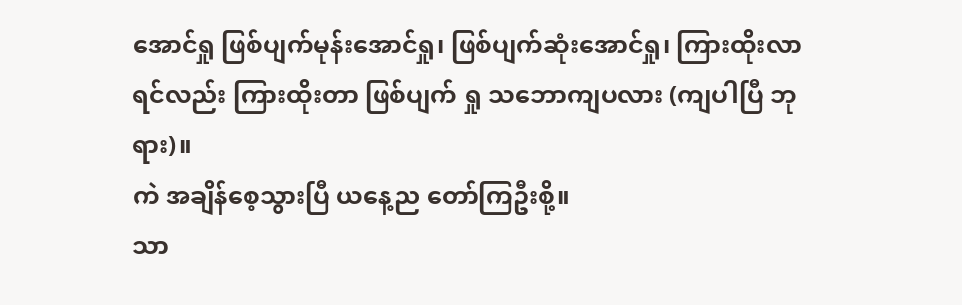အောင်ရှု ဖြစ်ပျက်မုန်းအောင်ရှု၊ ဖြစ်ပျက်ဆုံးအောင်ရှု၊ ကြားထိုးလာရင်လည်း ကြားထိုးတာ ဖြစ်ပျက် ရှု သဘောကျပလား (ကျပါပြီ ဘုရား)။
ကဲ အချိန်စေ့သွားပြီ ယနေ့ည တော်ကြဦးစို့။
သာ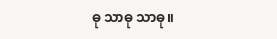ဓု သာဓု သာဓု။